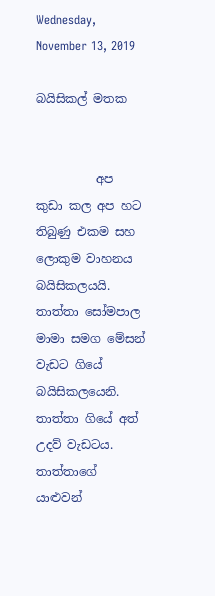Wednesday, November 13, 2019

බයිසිකල් මතක


          අප කුඩා කල අප හට තිබුණු එකම සහ ලොකුම වාහනය බයිසිකලයයි.  තාත්තා සෝමපාල මාමා සමග මේසන් වැඩට ගියේ බයිසිකලයෙනි. තාත්තා ගියේ අත් උදව් වැඩටය. තාත්තාගේ යාළුවන්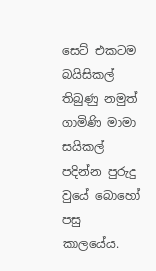සෙට් එකටම බයිසිකල් තිබුණු නමුත් ගාමිණි මාමා සයිකල් පදින්න පුරුදු වුයේ බොහෝ පසු කාලයේය.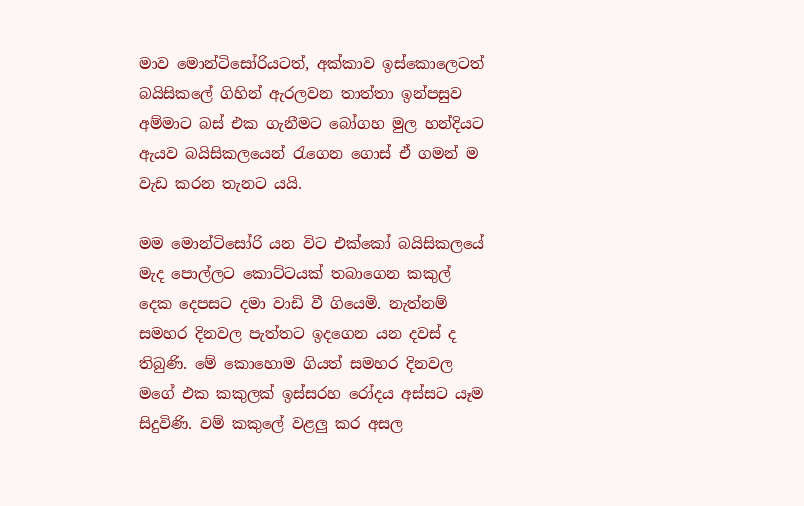මාව මොන්ටිසෝරියටත්, අක්කාව ඉස්කොලෙටත් බයිසිකලේ ගිහින් ඇරලවන තාත්තා ඉන්පසුව අම්මාට බස් එක ගැනීමට බෝගහ මුල හන්දියට ඇයව බයිසිකලයෙන් රැගෙන ගොස් ඒ ගමන් ම වැඩ කරන තැනට යයි.

මම මොන්ටිසෝරි යන විට එක්කෝ බයිසිකලයේ මැද පොල්ලට කොට්ටයක් තබාගෙන කකුල් දෙක දෙපසට දමා වාඩි වී ගියෙමි. නැත්නම් සමහර දිනවල පැත්තට ඉදගෙන යන දවස් ද තිබුණි. මේ කොහොම ගියත් සමහර දිනවල මගේ එක කකුලක් ඉස්සරහ රෝදය අස්සට යෑම සිදුවිණි. වම් කකුලේ වළලු කර අසල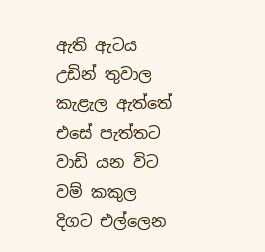ඇති ඇටය උඩින් තුවාල කැළැල ඇත්තේ එසේ පැත්තට වාඩි යන විට වම් කකුල දිගට එල්ලෙන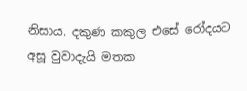නිසාය. දකුණ කකුල එසේ රෝදයට අසූ වුවාදැයි මතක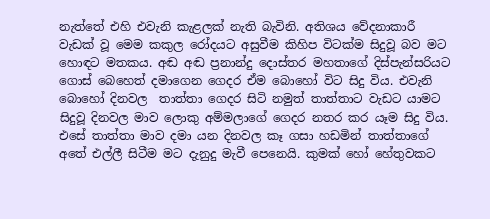නැත්තේ එහි එවැනි කැළලක් නැති බැවිනි. අතිශය වේදනාකාරී වැඩක් වූ මෙම කකුල රෝදයට අසුවීම කිහිප විටක්ම සිදුවූ බව මට හොඳට මතකය. අඬ අඬ ප්‍රනාන්දු දොස්තර මහතාගේ දිස්පැන්සරියට ගොස් බෙහෙත් දමාගෙන ගෙදර ඒම බොහෝ විට සිදු විය. එවැනි බොහෝ දිනවල  තාත්තා ගෙදර සිටි නමුත් තාත්තාට වැඩට යාමට සිදුවූ දිනවල මාව ලොකු අම්මලාගේ ගෙදර නතර කර යෑම සිදු විය. එසේ තාත්තා මාව දමා යන දිනවල කෑ ගසා හඩමින් තාත්තාගේ අතේ එල්ලී සිටීම මට දැනුදු මැවී පෙනෙයි. කුමක් හෝ හේතුවකට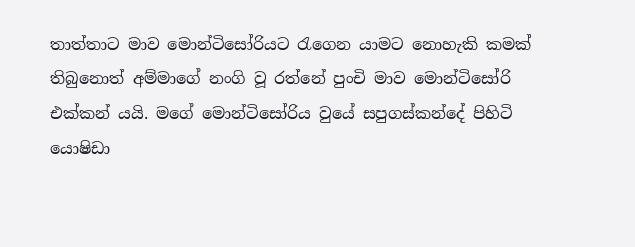තාත්තාට මාව මොන්ටිසෝරියට රැගෙන යාමට නොහැකි කමක් තිබුනොත් අම්මාගේ නංගි වූ රත්නේ පුංචි මාව මොන්ටිසෝරි එක්කන් යයි. මගේ මොන්ටිසෝරිය වුයේ සපුගස්කන්දේ පිහිටි යොෂිඩා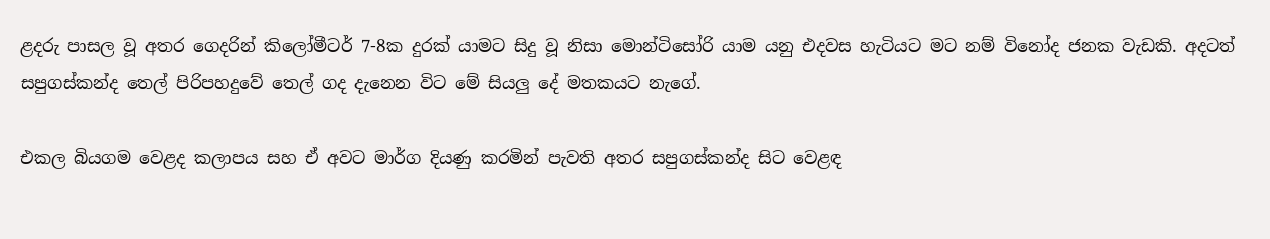ළදරු පාසල වූ අතර ගෙදරින් කිලෝමීටර් 7-8ක දුරක් යාමට සිදු වූ නිසා මොන්ටිසෝරි යාම යනු එදවස හැටියට මට නම් විනෝද ජනක වැඩකි. අදටත් සපුගස්කන්ද තෙල් පිරිපහදුවේ තෙල් ගද දැනෙන විට මේ සියලු දේ මතකයට නැගේ.

එකල බියගම වෙළද කලාපය සහ ඒ අවට මාර්ග දියණු කරමින් පැවති අතර සපුගස්කන්ද සිට වෙළඳ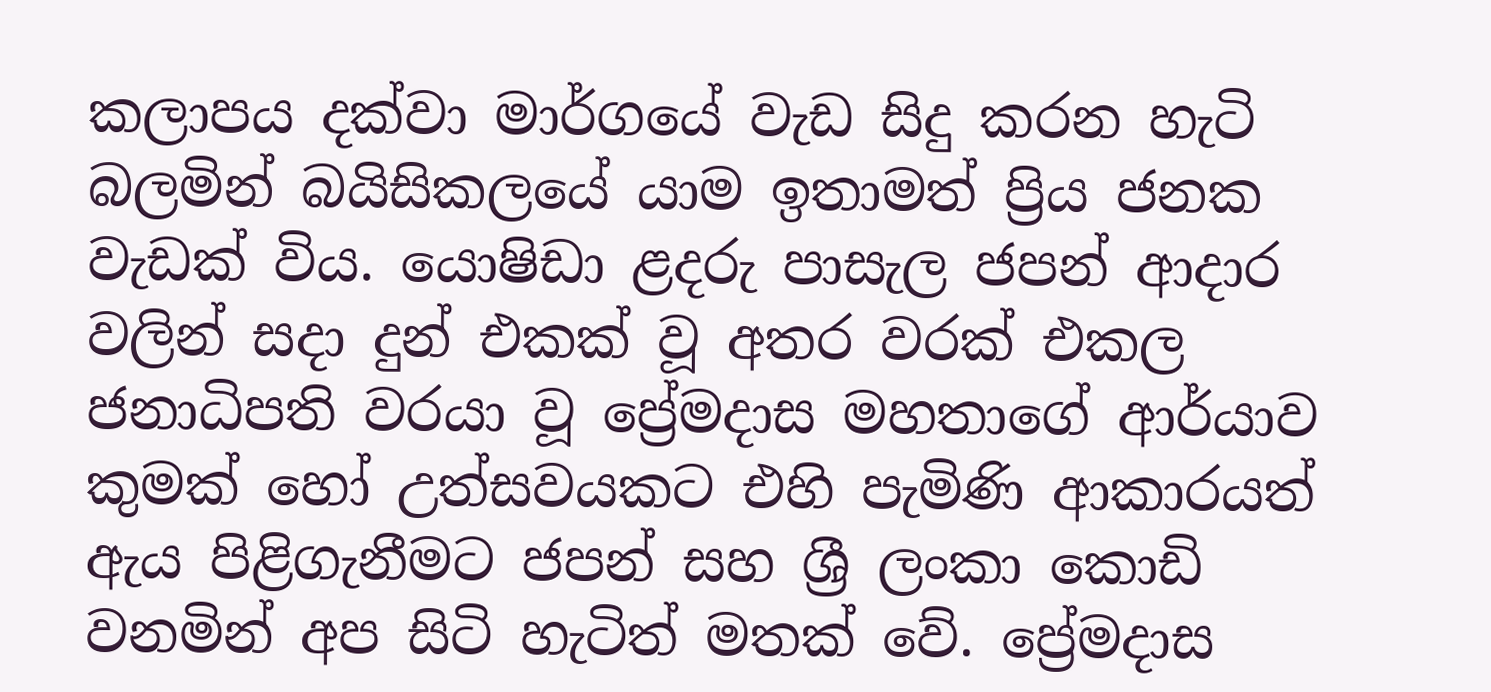කලාපය දක්වා මාර්ගයේ වැඩ සිදු කරන හැටි බලමින් බයිසිකලයේ යාම ඉතාමත් ප්‍රිය ජනක වැඩක් විය. යොෂිඩා ළදරු පාසැල ජපන් ආදාර වලින් සදා දුන් එකක් වූ අතර වරක් එකල ජනාධිපති වරයා වූ ප්‍රේමදාස මහතාගේ ආර්යාව කුමක් හෝ උත්සවයකට එහි පැමිණි ආකාරයත් ඇය පිළිගැනීමට ජපන් සහ ශ්‍රී ලංකා කොඩි වනමින් අප සිටි හැටිත් මතක් වේ. ප්‍රේමදාස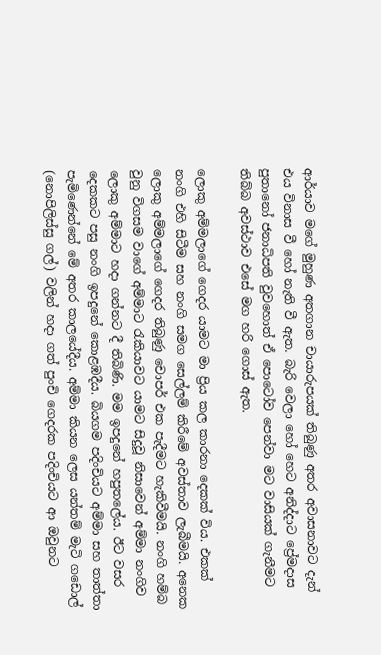ආර්යාව මගේ මුහුණ අතගාන චායාරුපයක් තිබුණු අතර අවාසනාවට දැන් එය විනාස වී හෝ නැති වී ඇත. බැරි වෙලා හෝ හෙට අනිද්දාට ප්‍රේමදාස පුතානෝ ජනාධිපති වුවහොත් ඒ පොටෝව පෙන්වා මට වාසියක් ගැනීමට තිබ්බ අවස්ථාව එසේ මග හරි ගොස් ඇත.

ලොකු අම්මලාගේ ගෙදර යාමට මා ප්‍රිය කල කාරනා දෙකක් විය. එකක් නංගි එහි සිටීම සහ නංගි සමග සෙල්ලම් කිරීමේ අවස්තාව ලැබීමයි. අනෙක ලොකු අම්මලාගේ ගෙදර තිබුණු චොපර් එක පැදීමට හැකිවීමයි. නංගි හම්බ වුනු විගසම වාගේ අම්මාට රැකියාවට යාමට සිදුවූ නිසාවෙන් අම්මා නංගිව ලොකු අම්මාට හදා ගන්නට දී තිබිණි. මම ඉපදුනේ හපුතලේය. ඊට වසර දෙකකට පසු නංගි ඉපදුනේ කොළඹදීය. බියගම පදිංචියට අම්මා සහ තාත්තා පැමිණෙන්නේ මේ අතර කාලයේදීය. අම්මා කියන ලෙස යන්තම් මැටි ගඩොල් (නොපිලිස්සු ගල්) වලින් හදා ගත් පුංචි ගෙදරක පදිංචියට ආ ඔවුනට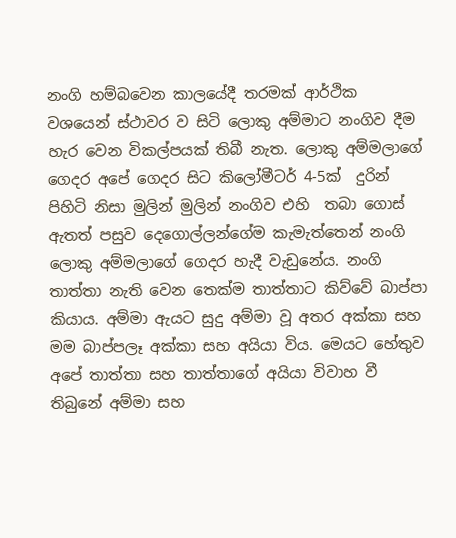නංගි හම්බවෙන කාලයේදී තරමක් ආර්ථික වශයෙන් ස්ථාවර ව සිටි ලොකු අම්මාට නංගිව දීම හැර වෙන විකල්පයක් තිබී නැත. ලොකු අම්මලාගේ ගෙදර අපේ ගෙදර සිට කිලෝමීටර් 4-5ක්  දුරින් පිහිටි නිසා මුලින් මුලින් නංගිව එහි  තබා ගොස් ඇතත් පසුව දෙගොල්ලන්ගේම කැමැත්තෙන් නංගි ලොකු අම්මලාගේ ගෙදර හැදී වැඩුනේය. නංගි තාත්තා නැති වෙන තෙක්ම තාත්තාට කිව්වේ බාප්පා කියාය. අම්මා ඇයට සුදු අම්මා වූ අතර අක්කා සහ මම බාප්පලෑ අක්කා සහ අයියා විය. මෙයට හේතුව අපේ තාත්තා සහ තාත්තාගේ අයියා විවාහ වී තිබුනේ අම්මා සහ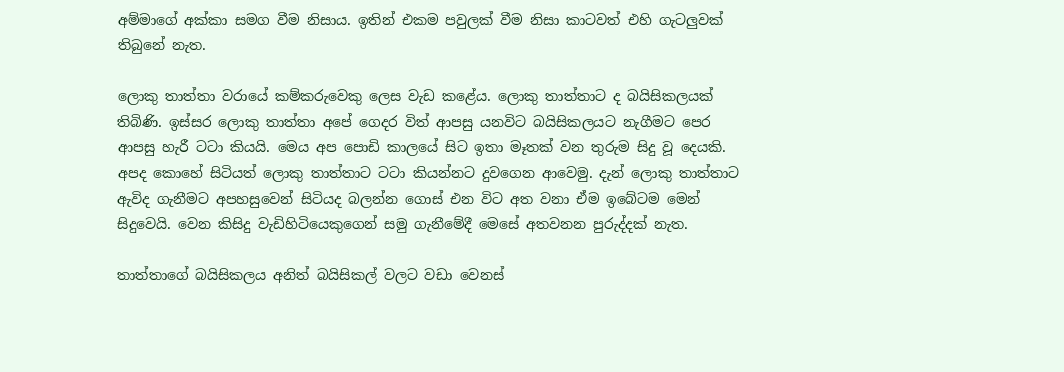අම්මාගේ අක්කා සමග වීම නිසාය. ඉතින් එකම පවුලක් වීම නිසා කාටවත් එහි ගැටලුවක් තිබුනේ නැත.

ලොකු තාත්තා වරායේ කම්කරුවෙකු ලෙස වැඩ කළේය. ලොකු තාත්තාට ද බයිසිකලයක් තිබිණි. ඉස්සර ලොකු තාත්තා අපේ ගෙදර විත් ආපසු යනවිට බයිසිකලයට නැගීමට පෙර ආපසු හැරී ටටා කියයි. මෙය අප පොඩි කාලයේ සිට ඉතා මෑතක් වන තුරුම සිදු වූ දෙයකි. අපද කොහේ සිටියත් ලොකු තාත්තාට ටටා කියන්නට දුවගෙන ආවෙමු. දැන් ලොකු තාත්තාට ඇවිද ගැනීමට අපහසුවෙන් සිටියද බලන්න ගොස් එන විට අත වනා ඒම ඉබේටම මෙන් සිදුවෙයි. වෙන කිසිදු වැඩිහිටියෙකුගෙන් සමු ගැනීමේදී මෙසේ අතවනන පුරුද්දක් නැත.

තාත්තාගේ බයිසිකලය අනිත් බයිසිකල් වලට වඩා වෙනස්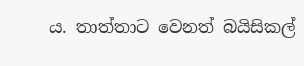ය. තාත්තාට වෙනත් බයිසිකල්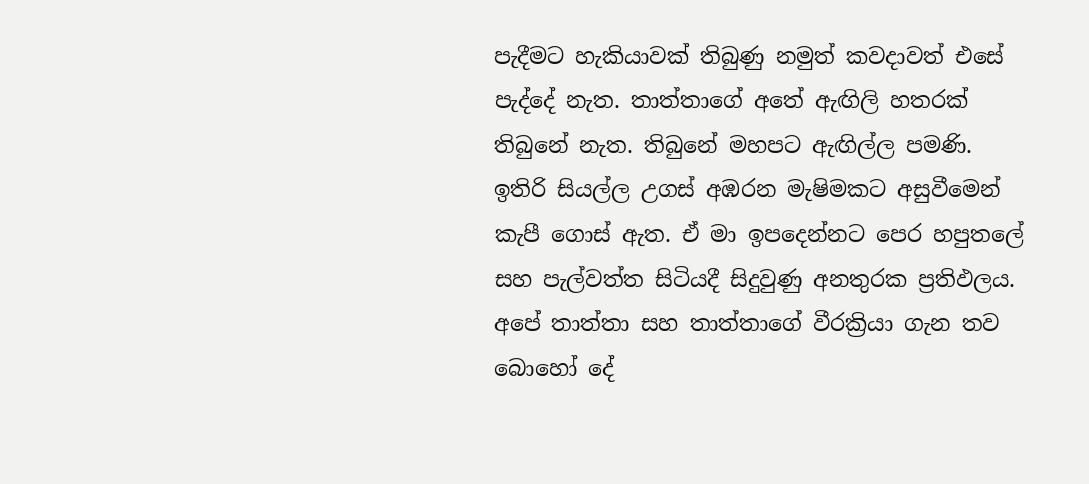පැදීමට හැකියාවක් තිබුණු නමුත් කවදාවත් එසේ පැද්දේ නැත. තාත්තාගේ අතේ ඇඟිලි හතරක් තිබුනේ නැත. තිබුනේ මහපට ඇඟිල්ල පමණි. ඉතිරි සියල්ල උගස් අඹරන මැෂිමකට අසුවීමෙන් කැපී ගොස් ඇත. ඒ මා ඉපදෙන්නට පෙර හපුතලේ සහ පැල්වත්ත සිටියදී සිදුවුණු අනතුරක ප්‍රතිඵලය. අපේ තාත්තා සහ තාත්තාගේ වීරක්‍රියා ගැන තව බොහෝ දේ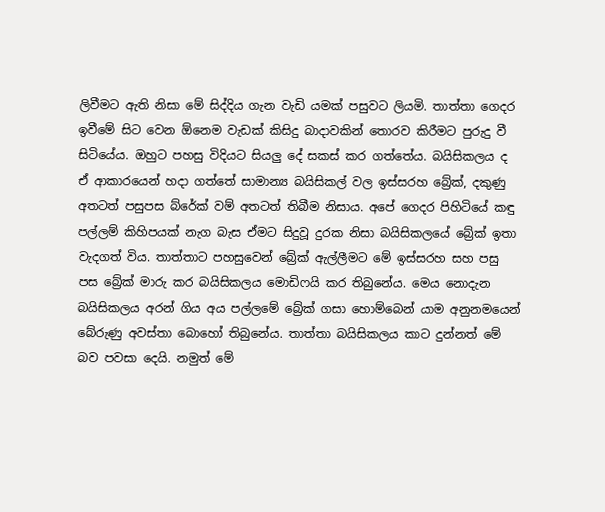ලිවීමට ඇති නිසා මේ සිද්දිය ගැන වැඩි යමක් පසුවට ලියමි. තාත්තා ගෙදර ඉවීමේ සිට වෙන ඕනෙම වැඩක් කිසිදු බාදාවකින් තොරව කිරීමට පුරුදු වී සිටියේය. ඔහුට පහසු විදියට සියලු දේ සකස් කර ගත්තේය. බයිසිකලය ද  ඒ ආකාරයෙන් හදා ගත්තේ සාමාන්‍ය බයිසිකල් වල ඉස්සරහ බ්‍රේක්, දකුණු අතටත් පසුපස බ්රේක් වම් අතටත් තිබීම නිසාය. අපේ ගෙදර පිහිටියේ කඳු පල්ලම් කිහිපයක් නැග බැස ඒමට සිදුවූ දුරක නිසා බයිසිකලයේ බ්‍රේක් ඉතා වැදගත් විය. තාත්තාට පහසුවෙන් බ්‍රේක් ඇල්ලීමට මේ ඉස්සරහ සහ පසු පස බ්‍රේක් මාරු කර බයිසිකලය මොඩිෆයි කර තිබුනේය. මෙය නොදැන බයිසිකලය අරන් ගිය අය පල්ලමේ බ්‍රේක් ගසා හොම්බෙන් යාම අනුනමයෙන් බේරුණු අවස්තා බොහෝ තිබුනේය. තාත්තා බයිසිකලය කාට දුන්නත් මේ බව පවසා දෙයි. නමුත් මේ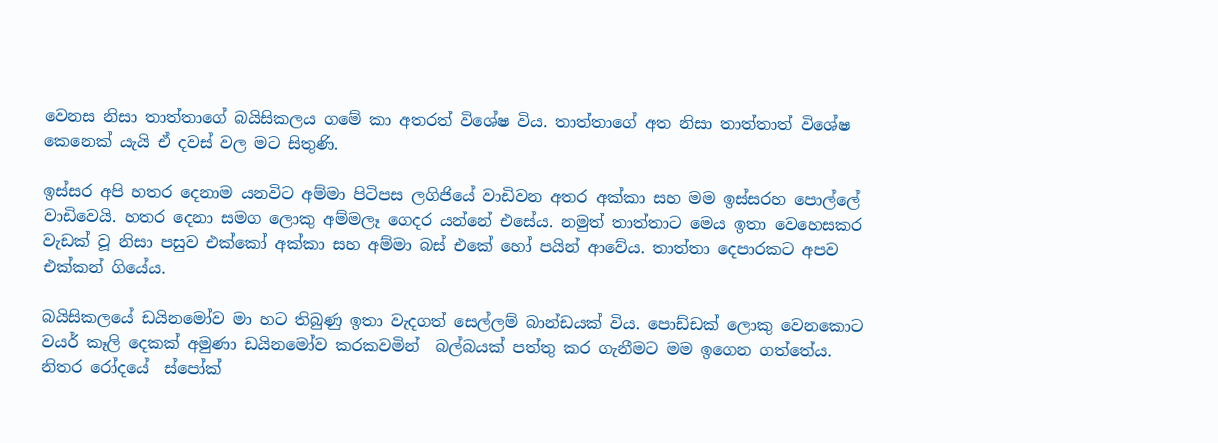වෙනස නිසා තාත්තාගේ බයිසිකලය ගමේ කා අතරත් විශේෂ විය. තාත්තාගේ අත නිසා තාත්තාත් විශේෂ කෙනෙක් යැයි ඒ දවස් වල මට සිතුණි.

ඉස්සර අපි හතර දෙනාම යනවිට අම්මා පිටිපස ලගිජියේ වාඩිවන අතර අක්කා සහ මම ඉස්සරහ පොල්ලේ වාඩිවෙයි. හතර දෙනා සමග ලොකු අම්මලෑ ගෙදර යන්නේ එසේය. නමුත් තාත්තාට මෙය ඉතා වෙහෙසකර වැඩක් වූ නිසා පසුව එක්කෝ අක්කා සහ අම්මා බස් එකේ හෝ පයින් ආවේය. තාත්තා දෙපාරකට අපව එක්කන් ගියේය.

බයිසිකලයේ ඩයිනමෝව මා හට තිබුණු ඉතා වැදගත් සෙල්ලම් බාන්ඩයක් විය. පොඩ්ඩක් ලොකු වෙනකොට වයර් කෑලි දෙකක් අමුණා ඩයිනමෝව කරකවමින්  බල්බයක් පත්තු කර ගැනීමට මම ඉගෙන ගත්තේය. නිතර රෝදයේ  ස්පෝක්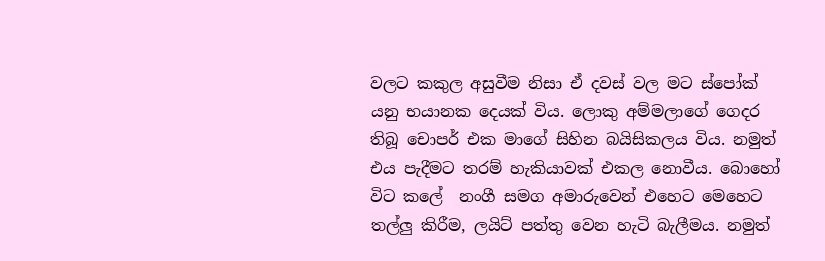වලට කකුල අසුවීම නිසා ඒ දවස් වල මට ස්පෝක් යනු භයානක දෙයක් විය. ලොකු අම්මලාගේ ගෙදර තිබූ චොපර් එක මාගේ සිහින බයිසිකලය විය. නමුත් එය පැදීමට තරම් හැකියාවක් එකල නොවීය. බොහෝ විට කලේ  නංගී සමග අමාරුවෙන් එහෙට මෙහෙට තල්ලු කිරීම, ලයිට් පත්තු වෙන හැටි බැලීමය. නමුත්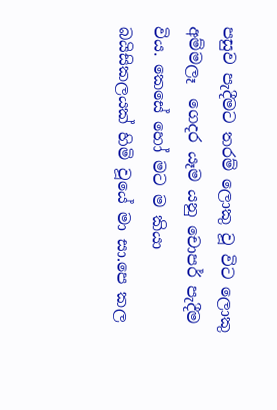පසුව පැදීමට තරම් ලොකු වූ විට ලොකු අම්මලෑ  ගෙදර යෑම යනු චොපර් පැදීම විය. කෙසේ හෝ මට ම කියා බයිසිකලයක් හිමි වූයේ මා සා.පෙ කල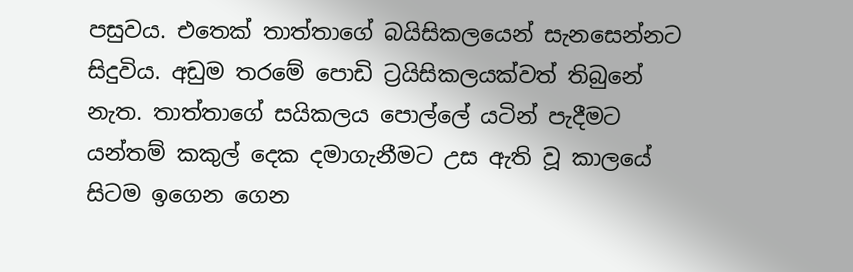පසුවය. එතෙක් තාත්තාගේ බයිසිකලයෙන් සැනසෙන්නට සිදුවිය. අඩුම තරමේ පොඩි ට්‍රයිසිකලයක්වත් තිබුනේ නැත. තාත්තාගේ සයිකලය පොල්ලේ යටින් පැදීමට යන්තම් කකුල් දෙක දමාගැනීමට උස ඇති වූ කාලයේ සිටම ඉගෙන ගෙන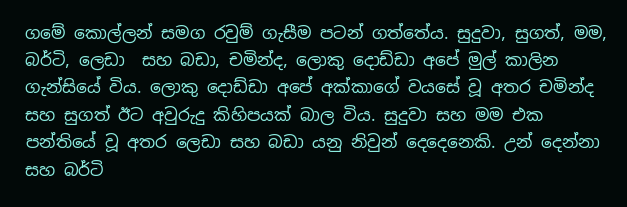ගමේ කොල්ලන් සමග රවුම් ගැසීම පටන් ගත්තේය. සුදුවා, සුගත්, මම, බර්ටි, ලෙඩා  සහ බඩා, චමින්ද, ලොකු දොඩ්ඩා අපේ මුල් කාලින ගැන්සියේ විය. ලොකු දොඩ්ඩා අපේ අක්කාගේ වයසේ වූ අතර චමින්ද සහ සුගත් ඊට අවුරුදු කිහිපයක් බාල විය. සුදුවා සහ මම එක පන්තියේ වූ අතර ලෙඩා සහ බඩා යනු නිවුන් දෙදෙනෙකි. උන් දෙන්නා සහ බර්ටි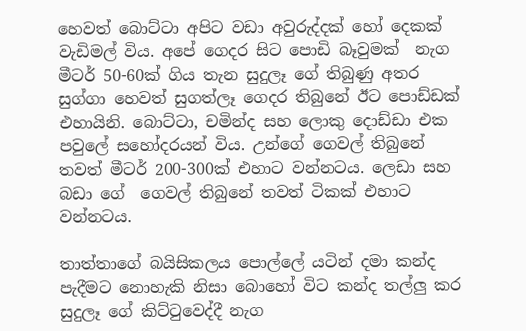හෙවත් බොට්ටා අපිට වඩා අවුරුද්දක් හෝ දෙකක් වැඩිමල් විය. අපේ ගෙදර සිට පොඩි බෑවුමක්  නැග මීටර් 50-60ක් ගිය තැන සුදුලෑ ගේ තිබුණු අතර සුග්ගා හෙවත් සුගත්ලෑ ගෙදර තිබුනේ ඊට පොඩ්ඩක් එහායිනි. බොට්ටා, චමින්ද සහ ලොකු දොඩ්ඩා එක පවුලේ සහෝදරයන් විය. උන්ගේ ගෙවල් තිබුනේ තවත් මීටර් 200-300ක් එහාට වන්නටය. ලෙඩා සහ බඩා ගේ  ගෙවල් තිබුනේ තවත් ටිකක් එහාට වන්නටය.

තාත්තාගේ බයිසිකලය පොල්ලේ යටින් දමා කන්ද පැදීමට නොහැකි නිසා බොහෝ විට කන්ද තල්ලු කර සුදුලෑ ගේ කිට්ටුවෙද්දී නැග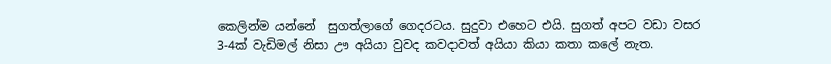කෙලින්ම යන්නේ  සුගත්ලාගේ ගෙදරටය. සුදුවා එහෙට එයි. සුගත් අපට වඩා වසර 3-4ක් වැඩිමල් නිසා ඌ අයියා වුවද කවදාවත් අයියා කියා කතා කලේ නැත.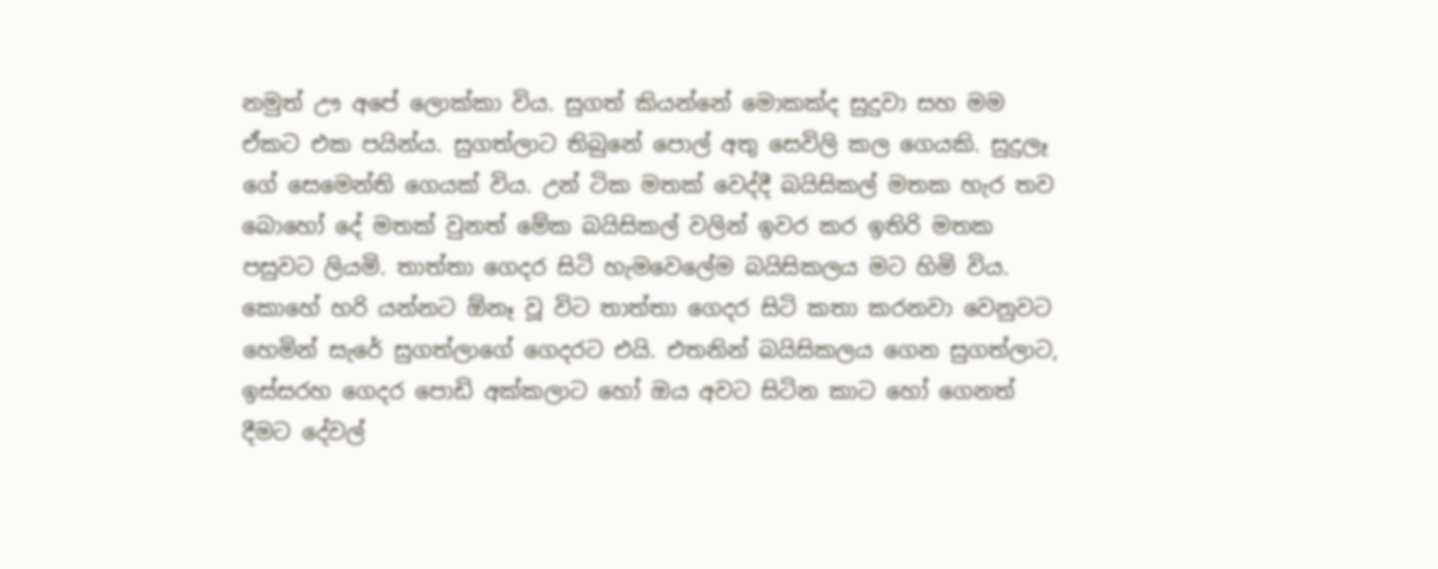නමුත් ඌ අපේ ලොක්කා විය. සුගත් කියන්නේ මොකක්ද සුදුවා සහ මම ඒකට එක පයින්ය. සුගත්ලාට තිබුනේ පොල් අතු සෙවිලි කල ගෙයකි. සුදුලෑ ගේ සෙමෙන්ති ගෙයක් විය. උන් ටික මතක් වෙද්දී බයිසිකල් මතක හැර තව බොහෝ දේ මතක් වුනත් මේක බයිසිකල් වලින් ඉවර කර ඉතිරි මතක පසුවට ලියමි. තාත්තා ගෙදර සිටි හැමවෙලේම බයිසිකලය මට හිමි විය. කොහේ හරි යන්නට ඕනෑ වූ විට තාත්තා ගෙදර සිටි කතා කරනවා වෙනුවට හෙමින් සැරේ සුගත්ලාගේ ගෙදරට එයි. එතනින් බයිසිකලය ගෙන සුගත්ලාට, ඉස්සරහ ගෙදර පොඩි අක්කලාට හෝ ඔය අවට සිටින කාට හෝ ගෙනත් දීමට දේවල්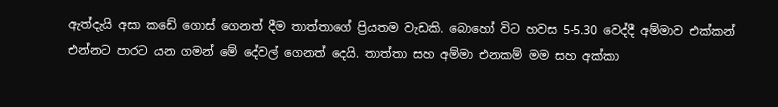ඇත්දැයි අසා කඩේ ගොස් ගෙනත් දීම තාත්තාගේ ප්‍රියතම වැඩකි. බොහෝ විට හවස 5-5.30 වෙද්දී අම්මාව එක්කන් එන්නට පාරට යන ගමන් මේ දේවල් ගෙනත් දෙයි. තාත්තා සහ අම්මා එනකම් මම සහ අක්කා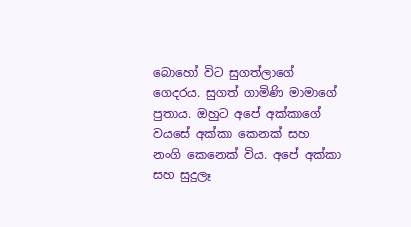බොහෝ විට සුගත්ලාගේ ගෙදරය. සුගත් ගාමිණි මාමාගේ පුතාය. ඔහුට අපේ අක්කාගේ වයසේ අක්කා කෙනක් සහ නංගි කෙනෙක් විය. අපේ අක්කා සහ සුදුලෑ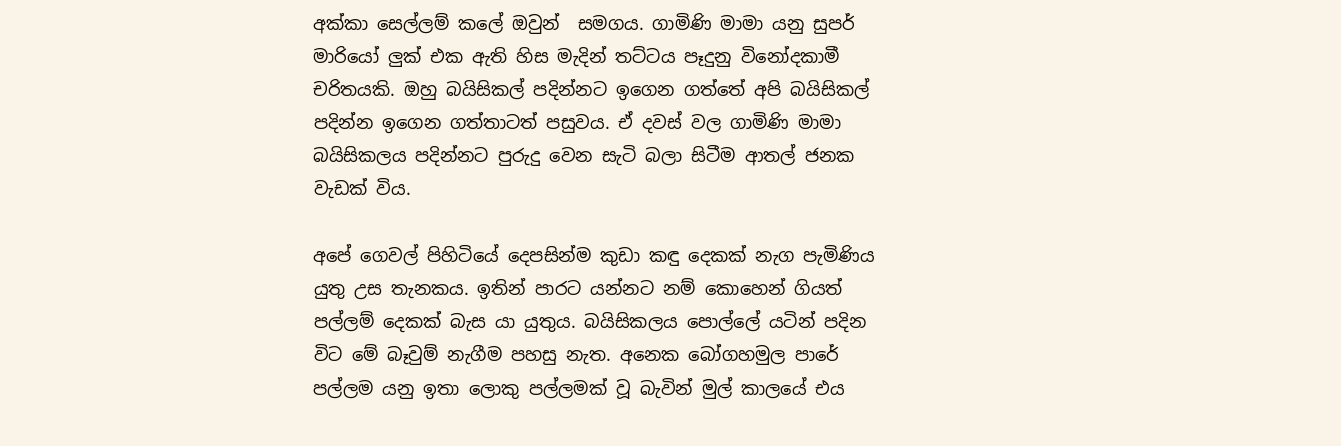අක්කා සෙල්ලම් කලේ ඔවුන්  සමගය. ගාමිණි මාමා යනු සුපර් මාරියෝ ලුක් එක ඇති හිස මැදින් තට්ටය පෑදුනු විනෝදකාමී චරිතයකි. ඔහු බයිසිකල් පදින්නට ඉගෙන ගත්තේ අපි බයිසිකල් පදින්න ඉගෙන ගත්තාටත් පසුවය. ඒ දවස් වල ගාමිණි මාමා බයිසිකලය පදින්නට පුරුදු වෙන සැටි බලා සිටීම ආතල් ජනක වැඩක් විය.

අපේ ගෙවල් පිහිටියේ දෙපසින්ම කුඩා කඳු දෙකක් නැග පැමිණිය යුතු උස තැනකය. ඉතින් පාරට යන්නට නම් කොහෙන් ගියත් පල්ලම් දෙකක් බැස යා යුතුය. බයිසිකලය පොල්ලේ යටින් පදින විට මේ බෑවුම් නැගීම පහසු නැත. අනෙක බෝගහමුල පාරේ පල්ලම යනු ඉතා ලොකු පල්ලමක් වූ බැවින් මුල් කාලයේ එය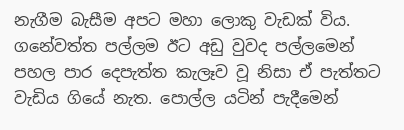නැගීම බැසීම අපට මහා ලොකු වැඩක් විය. ගනේවත්ත පල්ලම ඊට අඩු වුවද පල්ලමෙන් පහල පාර දෙපැත්ත කැලෑව වූ නිසා ඒ පැත්තට වැඩිය ගියේ නැත. පොල්ල යටින් පැදීමෙන්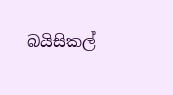බයිසිකල්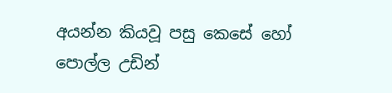අයන්න කියවූ පසු කෙසේ හෝ පොල්ල උඩින්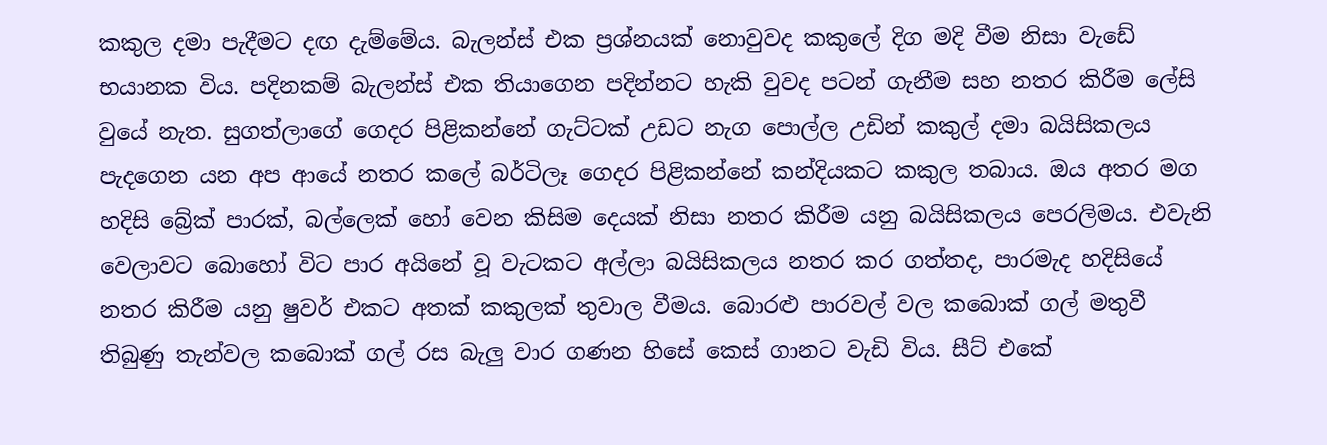කකුල දමා පැදීමට දඟ දැම්මේය. බැලන්ස් එක ප්‍රශ්නයක් නොවුවද කකුලේ දිග මදි වීම නිසා වැඩේ භයානක විය. පදිනකම් බැලන්ස් එක තියාගෙන පදින්නට හැකි වුවද පටන් ගැනීම සහ නතර කිරීම ලේසි වුයේ නැත. සුගත්ලාගේ ගෙදර පිළිකන්නේ ගැට්ටක් උඩට නැග පොල්ල උඩින් කකුල් දමා බයිසිකලය පැදගෙන යන අප ආයේ නතර කලේ බර්ටිලෑ ගෙදර පිළිකන්නේ කන්දියකට කකුල තබාය. ඔය අතර මග හදිසි බ්‍රේක් පාරක්, බල්ලෙක් හෝ වෙන කිසිම දෙයක් නිසා නතර කිරීම යනු බයිසිකලය පෙරලිමය. එවැනි වෙලාවට බොහෝ විට පාර අයිනේ වූ වැටකට අල්ලා බයිසිකලය නතර කර ගත්තද, පාරමැද හදිසියේ නතර කිරීම යනු ෂුවර් එකට අතක් කකුලක් තුවාල වීමය. බොරළු පාරවල් වල කබොක් ගල් මතුවී තිබුණු තැන්වල කබොක් ගල් රස බැලු වාර ගණන හිසේ කෙස් ගානට වැඩි විය. සීට් එකේ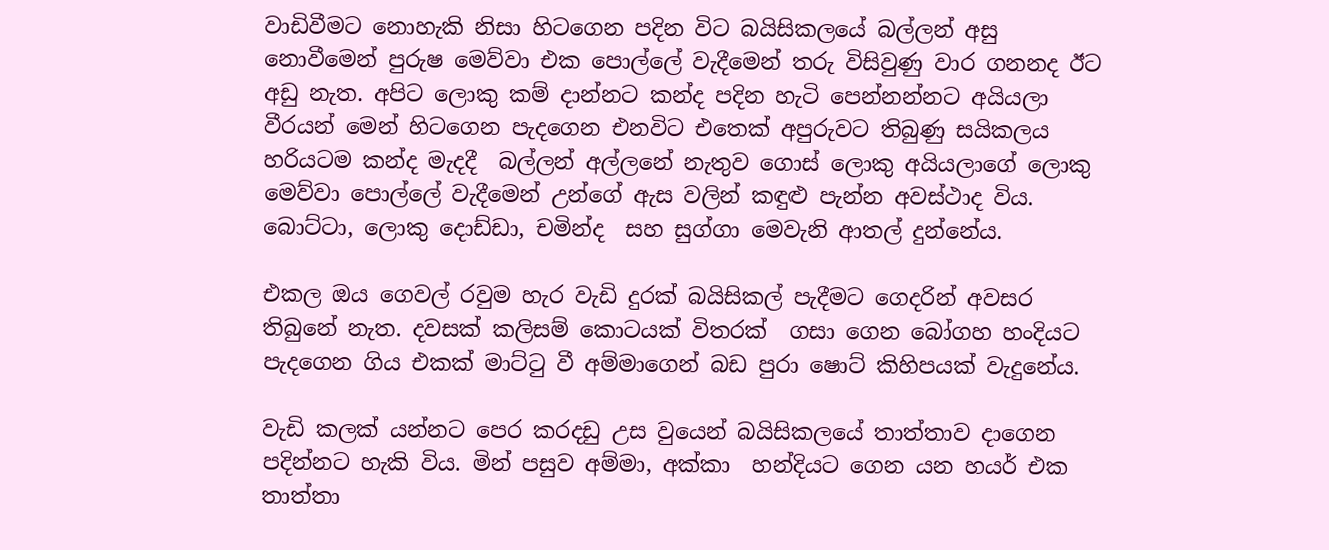වාඩිවීමට නොහැකි නිසා හිටගෙන පදින විට බයිසිකලයේ බල්ලන් අසු නොවීමෙන් පුරුෂ මෙව්වා එක පොල්ලේ වැදීමෙන් තරු විසිවුණු වාර ගනනද ඊට අඩු නැත. අපිට ලොකු කම් දාන්නට කන්ද පදින හැටි පෙන්නන්නට අයියලා වීරයන් මෙන් හිටගෙන පැදගෙන එනවිට එතෙක් අපුරුවට තිබුණු සයිකලය හරියටම කන්ද මැදදී  බල්ලන් අල්ලනේ නැතුව ගොස් ලොකු අයියලාගේ ලොකු මෙව්වා පොල්ලේ වැදීමෙන් උන්ගේ ඇස වලින් කඳුළු පැන්න අවස්ථාද විය. බොට්ටා, ලොකු දොඩ්ඩා, චමින්ද  සහ සුග්ගා මෙවැනි ආතල් දුන්නේය.

එකල ඔය ගෙවල් රවුම හැර වැඩි දුරක් බයිසිකල් පැදීමට ගෙදරින් අවසර තිබුනේ නැත. දවසක් කලිසම් කොටයක් විතරක්  ගසා ගෙන බෝගහ හංදියට පැදගෙන ගිය එකක් මාට්ටු වී අම්මාගෙන් බඩ පුරා ෂොට් කිහිපයක් වැදුනේය.

වැඩි කලක් යන්නට පෙර කරදඩු උස වුයෙන් බයිසිකලයේ තාත්තාව දාගෙන පදින්නට හැකි විය. මින් පසුව අම්මා, අක්කා  හන්දියට ගෙන යන හයර් එක තාත්තා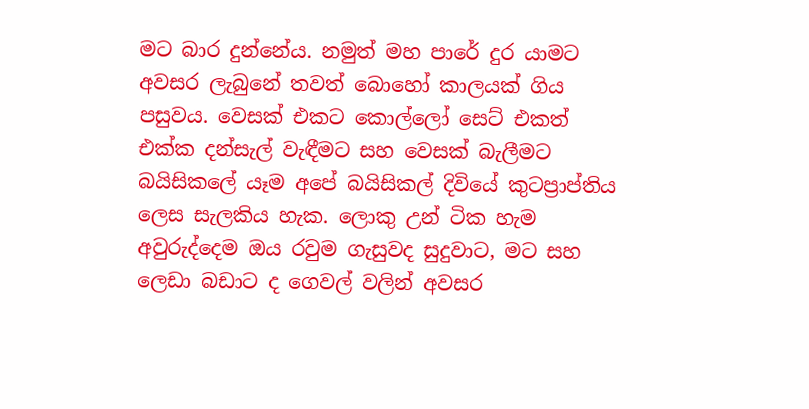මට බාර දුන්නේය. නමුත් මහ පාරේ දුර යාමට අවසර ලැබුනේ තවත් බොහෝ කාලයක් ගිය පසුවය. වෙසක් එකට කොල්ලෝ සෙට් එකත් එක්ක දන්සැල් වැඳීමට සහ වෙසක් බැලීමට බයිසිකලේ යෑම අපේ බයිසිකල් දිවියේ කුටප්‍රාප්තිය ලෙස සැලකිය හැක. ලොකු උන් ටික හැම අවුරුද්දෙම ඔය රවුම ගැසුවද සුදුවාට, මට සහ ලෙඩා බඩාට ද ගෙවල් වලින් අවසර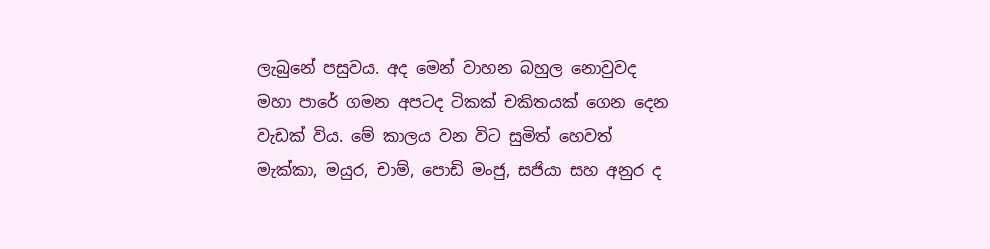ලැබුනේ පසුවය. අද මෙන් වාහන බහුල නොවුවද මහා පාරේ ගමන අපටද ටිකක් චකිතයක් ගෙන දෙන වැඩක් විය. මේ කාලය වන විට සුමිත් හෙවත් මැක්කා, මයුර, චාම්, පොඩි මංජු, සජියා සහ අනුර ද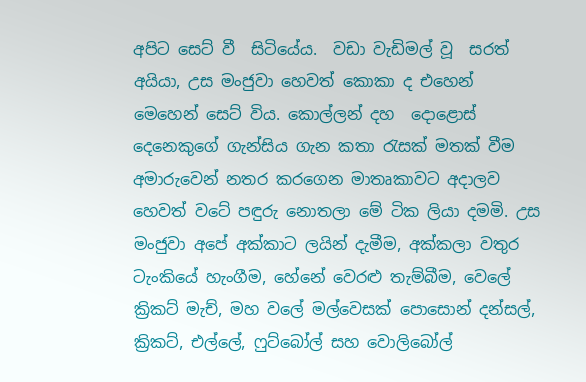අපිට සෙට් වී  සිටියේය.  වඩා වැඩිමල් වූ  සරත් අයියා, උස මංජුවා හෙවත් කොකා ද එහෙන් මෙහෙන් සෙට් විය. කොල්ලන් දහ  දොළොස් දෙනෙකුගේ ගැන්සිය ගැන කතා රැසක් මතක් වීම අමාරුවෙන් නතර කරගෙන මාතෘකාවට අදාලව හෙවත් වටේ පඳුරු නොතලා මේ ටික ලියා දමමි. උස මංජුවා අපේ අක්කාට ලයින් දැමීම, අක්කලා වතුර ටැංකියේ හැංගීම, හේනේ වෙරළු තැම්බීම, වෙලේ ක්‍රිකට් මැච්, මහ වලේ මල්වෙසක් පොසොන් දන්සල්, ක්‍රිකට්, එල්ලේ, ෆුට්බෝල් සහ වොලිබෝල්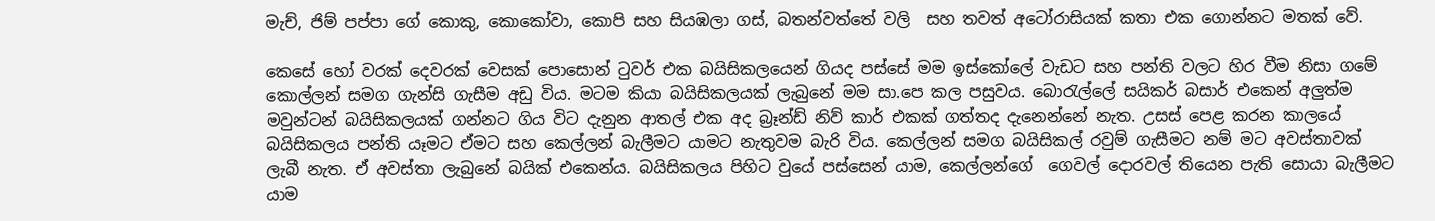මැච්, ජිම් පප්පා ගේ කොකු, කොකෝවා, කොපි සහ සියඹලා ගස්, බතන්වත්තේ වලි  සහ තවත් අටෝරාසියක් කතා එක ගොන්නට මතක් වේ.

කෙසේ හෝ වරක් දෙවරක් වෙසක් පොසොන් ටුවර් එක බයිසිකලයෙන් ගියද පස්සේ මම ඉස්කෝලේ වැඩට සහ පන්ති වලට හිර වීම නිසා ගමේ කොල්ලන් සමග ගැන්සි ගැසීම අඩු විය. මටම කියා බයිසිකලයක් ලැබුනේ මම සා.පෙ කල පසුවය. බොරැල්ලේ සයිකර් බසාර් එකෙන් අලුත්ම මවුන්ටන් බයිසිකලයක් ගන්නට ගිය විට දැනුන ආතල් එක අද බ්‍රෑන්ඩ් නිව් කාර් එකක් ගත්තද දැනෙන්නේ නැත. උසස් පෙළ කරන කාලයේ බයිසිකලය පන්ති යෑමට ඒමට සහ කෙල්ලන් බැලීමට යාමට නැතුවම බැරි විය. කෙල්ලන් සමග බයිසිකල් රවුම් ගැසීමට නම් මට අවස්තාවක් ලැබී නැත. ඒ අවස්තා ලැබුනේ බයික් එකෙන්ය. බයිසිකලය පිහිට වුයේ පස්සෙන් යාම, කෙල්ලන්ගේ  ගෙවල් දොරවල් තියෙන පැති සොයා බැලීමට යාම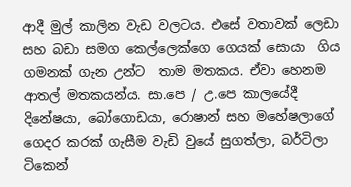ආදී මුල් කාලින වැඩ වලටය. එසේ වතාවක් ලෙඩා සහ බඩා සමග කෙල්ලෙක්ගෙ ගෙයක් සොයා  ගිය ගමනක් ගැන උන්ට  තාම මතකය. ඒවා හෙනම ආතල් මතකයන්ය. සා.පෙ / උ.පෙ කාලයේදී දිනේෂයා, බෝගොඩයා, රොෂාන් සහ මහේෂලාගේ ගෙදර කරක් ගැසීම වැඩි වුයේ සුගත්ලා, බර්ටිලා ටිකෙන්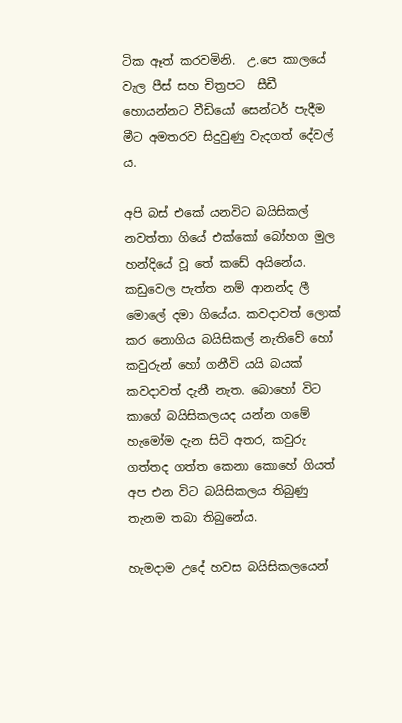ටික ඈත් කරවමිනි.  උ.පෙ කාලයේ වැල පීස් සහ චිත්‍රපට  සීඩී හොයන්නට වීඩියෝ සෙන්ටර් පැදීම මීට අමතරව සිදුවුණු වැදගත් දේවල් ය.

අපි බස් එකේ යනවිට බයිසිකල් නවත්තා ගියේ එක්කෝ බෝහග මුල හන්දියේ වූ තේ කඩේ අයිනේය. කඩුවෙල පැත්ත නම් ආනන්ද ලී මොලේ දමා ගියේය. කවදාවත් ලොක් කර නොගිය බයිසිකල් නැතිවේ හෝ කවුරුන් හෝ ගනීවි යයි බයක් කවදාවත් දැනී නැත. බොහෝ විට කාගේ බයිසිකලයද යන්න ගමේ හැමෝම දැන සිටි අතර, කවුරු ගත්තද ගත්ත කෙනා කොහේ ගියත් අප එන විට බයිසිකලය තිබුණු තැනම තබා තිබුනේය.

හැමදාම උදේ හවස බයිසිකලයෙන්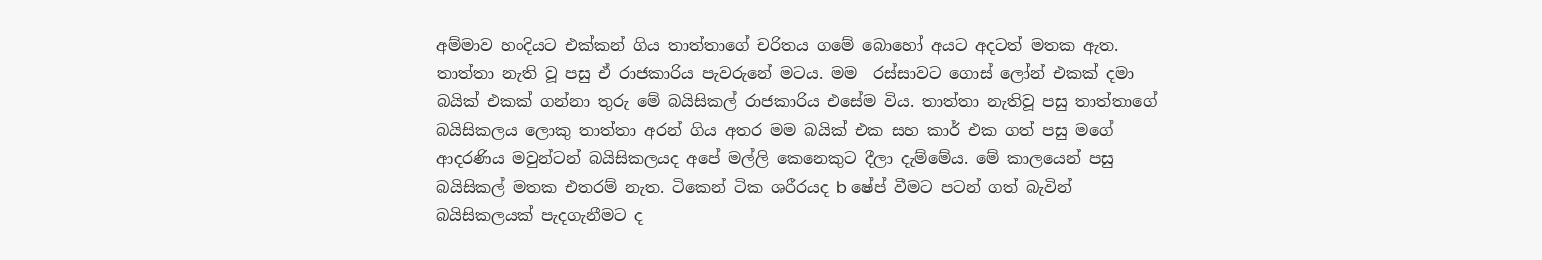අම්මාව හංදියට එක්කන් ගිය තාත්තාගේ චරිතය ගමේ බොහෝ අයට අදටත් මතක ඇත. තාත්තා නැති වූ පසු ඒ රාජකාරිය පැවරුනේ මටය. මම  රස්සාවට ගොස් ලෝන් එකක් දමා බයික් එකක් ගන්නා තුරු මේ බයිසිකල් රාජකාරිය එසේම විය. තාත්තා නැතිවූ පසු තාත්තාගේ බයිසිකලය ලොකු තාත්තා අරන් ගිය අතර මම බයික් එක සහ කාර් එක ගත් පසු මගේ ආදරණිය මවුන්ටන් බයිසිකලයද අපේ මල්ලි කෙනෙකුට දීලා දැම්මේය. මේ කාලයෙන් පසු බයිසිකල් මතක එතරම් නැත. ටිකෙන් ටික ශරීරයද b ෂේප් වීමට පටන් ගත් බැවින් බයිසිකලයක් පැදගැනීමට ද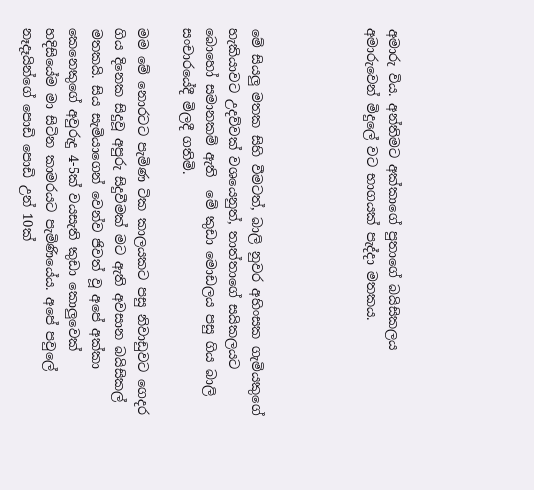අමාරු විය. අන්තිමට අක්කාගේ පුතාගේ බයිසිකලය අමාරුවෙන් මිදුලේ වට භාගයක් පැද්දා මතකය.




මේ සියලු මතක සිහි වීමටත්, බාලි නුවර අහිංසක ගැමියකුගේ හැකියාවට උදව්වක් වශයෙනුත්, තාත්තාගේ සයිකලයට බොහෝ සමානකම් ඇති  මේ කුඩා මොඩලය පසු ගිය බාලි සංචාරයේදී මිලදී ගතිමි.

මම මේ නොරටට පැමිණ ටික කාලයකට පසු නිවාඩුවට ගෙදර ගිය දිනෙක සිදුවූ අපුරු සිදුවීමක් මට ඇති අවසාන බයිසිකල් මතකයි. සිය සැමියාගෙන් වෙන්ව ජිවත් වූ අපේ අක්කා කෙනෙකුගේ අවුරුදු 4-5ක් වයසැති කුඩා කොලුවෙක් හදිසියේම මා සිටින කාමරයට පැමිණියේය. අපේ පවුලේ නෑදෑයින්ගේ පොඩි පොඩි උන් 10ක්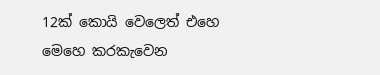12ක් කොයි වෙලෙත් එහෙ මෙහෙ කරකැවෙන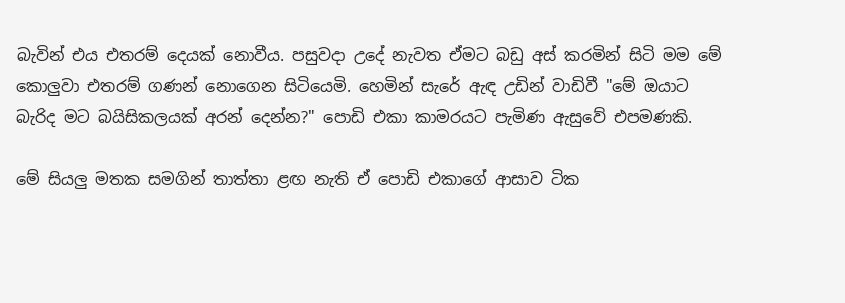බැවින් එය එතරම් දෙයක් නොවීය. පසුවදා උදේ නැවත ඒමට බඩු අස් කරමින් සිටි මම මේ කොලුවා එතරම් ගණන් නොගෙන සිටියෙමි. හෙමින් සැරේ ඇඳ උඩින් වාඩිවී "මේ ඔයාට බැරිද මට බයිසිකලයක් අරන් දෙන්න?" පොඩි එකා කාමරයට පැමිණ ඇසුවේ එපමණකි.

මේ සියලු මතක සමගින් තාත්තා ළඟ නැති ඒ පොඩි එකාගේ ආසාව ටික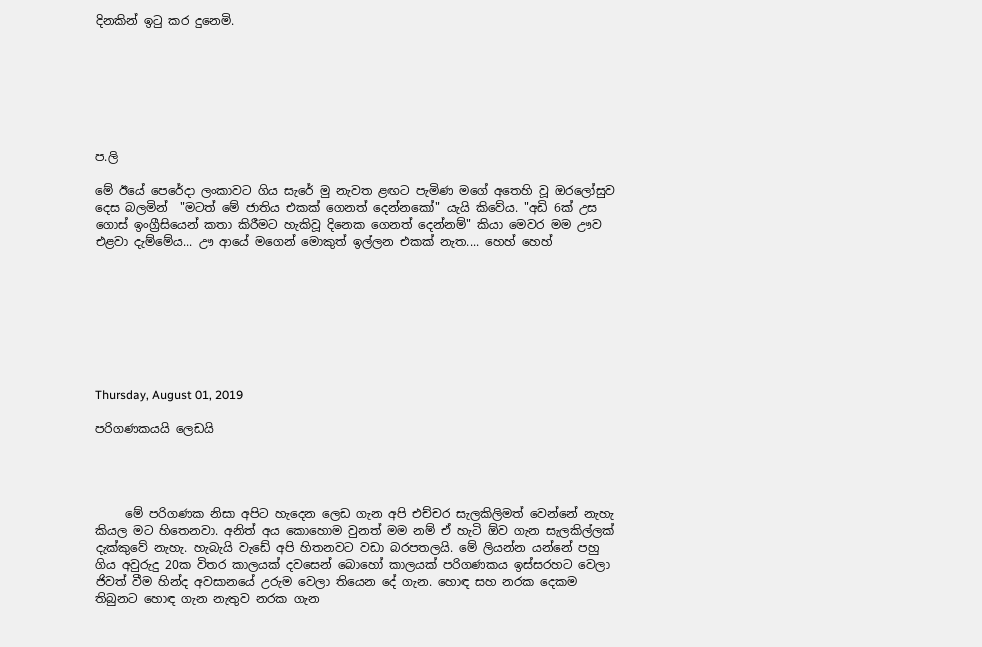දිනකින් ඉටු කර දුනෙමි.







ප.ලි

මේ ඊයේ පෙරේදා ලංකාවට ගිය සැරේ මු නැවත ළඟට පැමිණ මගේ අතෙහි වූ ඔරලෝසුව දෙස බලමින්  "මටත් මේ ජාතිය එකක් ගෙනත් දෙන්නකෝ" යැයි කිවේය. "අඩි 6ක් උස ගොස් ඉංග්‍රීසියෙන් කතා කිරීමට හැකිවූ දිනෙක ගෙනත් දෙන්නම්" කියා මෙවර මම ඌව එළවා දැම්මේය... ඌ ආයේ මගෙන් මොකුත් ඉල්ලන එකක් නැත.... හෙහ් හෙහ්








Thursday, August 01, 2019

පරිගණකයයි ලෙඩයි




     මේ පරිගණක නිසා අපිට හැදෙන ලෙඩ ගැන අපි එච්චර සැලකිලිමත් වෙන්නේ නැහැ කියල මට හිතෙනවා. අනිත් අය කොහොම වුනත් මම නම් ඒ හැටි ඕව ගැන සැලකිල්ලක් දැක්කුවේ නැහැ. හැබැයි වැඩේ අපි හිතනවට වඩා බරපතලයි. මේ ලියන්න යන්නේ පහු ගිය අවුරුදු 20ක විතර කාලයක් දවසෙන් බොහෝ කාලයක් පරිගණකය ඉස්සරහට වෙලා ජිවත් වීම හින්ද අවසානයේ උරුම වෙලා තියෙන දේ ගැන. හොඳ සහ නරක දෙකම තිබුනට හොඳ ගැන නැතුව නරක ගැන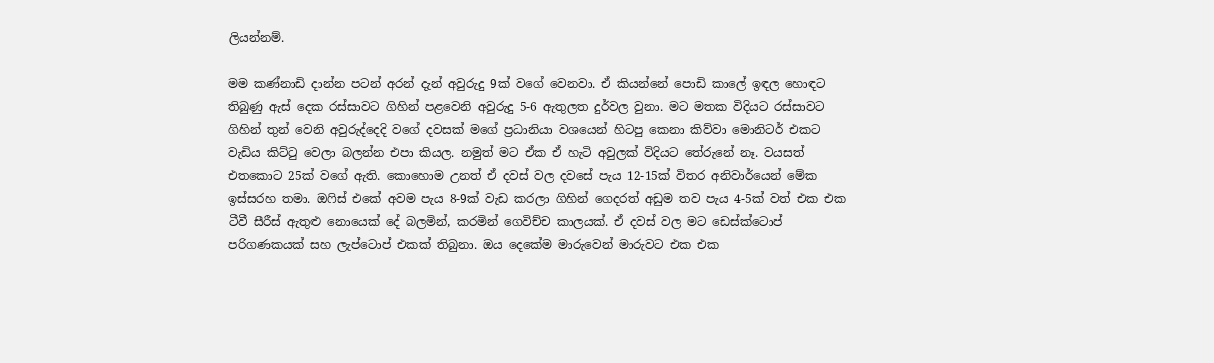ලියන්නම්.

මම කණ්නාඩි දාන්න පටන් අරන් දැන් අවුරුදු 9ක් වගේ වෙනවා. ඒ කියන්නේ පොඩි කාලේ ඉඳල හොඳට තිබුණු ඇස් දෙක රස්සාවට ගිහින් පළවෙනි අවුරුදු 5-6 ඇතුලත දුර්වල වුනා. මට මතක විදියට රස්සාවට ගිහින් තුන් වෙනි අවුරුද්දෙදි වගේ දවසක් මගේ ප්‍රධානියා වශයෙන් හිටපු කෙනා කිව්වා මොනිටර් එකට වැඩිය කිට්ටු වෙලා බලන්න එපා කියල. නමුත් මට ඒක ඒ හැටි අවුලක් විදියට තේරුනේ නෑ. වයසත් එතකොට 25ක් වගේ ඇති. කොහොම උනත් ඒ දවස් වල දවසේ පැය 12-15ක් විතර අනිවාර්යෙන් මේක ඉස්සරහ තමා. ඔෆිස් එකේ අවම පැය 8-9ක් වැඩ කරලා ගිහින් ගෙදරත් අඩුම තව පැය 4-5ක් වත් එක එක ටීවී සීරීස් ඇතුළු නොයෙක් දේ බලමින්, කරමින් ගෙවිච්ච කාලයක්. ඒ දවස් වල මට ඩෙස්ක්ටොප් පරිගණකයක් සහ ලැප්ටොප් එකක් තිබුනා. ඔය දෙකේම මාරුවෙන් මාරුවට එක එක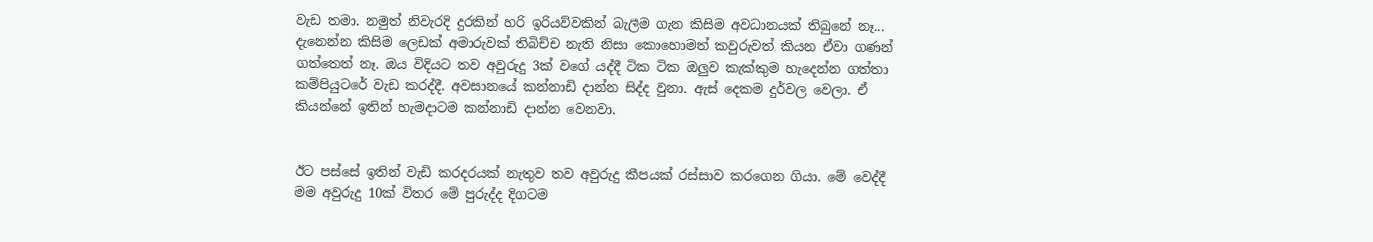වැඩ තමා. නමුත් නිවැරදි දුරකින් හරි ඉරියව්වකින් බැලීම ගැන කිසිම අවධානයක් තිබුනේ නෑ... දැනෙන්න කිසිම ලෙඩක් අමාරුවක් තිබිච්ච නැති නිසා කොහොමත් කවුරුවත් කියන ඒවා ගණන් ගත්තෙත් නෑ. ඔය විදියට තව අවුරුදු 3ක් වගේ යද්දී ටික ටික ඔලුව කැක්කුම හැදෙන්න ගත්තා කම්පියුටරේ වැඩ කරද්දී. අවසානයේ කන්නාඩි දාන්න සිද්ද වුනා. ඇස් දෙකම දුර්වල වෙලා. ඒ කියන්නේ ඉතින් හැමදාටම කන්නාඩි දාන්න වෙනවා.


ඊට පස්සේ ඉතින් වැඩි කරදරයක් නැතුව තව අවුරුදු කීපයක් රස්සාව කරගෙන ගියා. මේ වෙද්දී මම අවුරුදු 10ක් විතර මේ පුරුද්ද දිගටම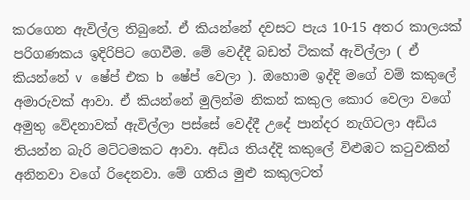කරගෙන ඇවිල්ල තිබුනේ. ඒ කියන්නේ දවසට පැය 10-15 අතර කාලයක් පරිගණකය ඉදිරිපිට ගෙවීම. මේ වෙද්දී බඩත් ටිකක් ඇවිල්ලා ( ඒ කියන්නේ v ෂේප් එක b ෂේප් වෙලා ). ඔහොම ඉද්දි මගේ වම් කකුලේ අමාරුවක් ආවා. ඒ කියන්නේ මුලින්ම නිකන් කකුල කොර වෙලා වගේ අමුතු වේදනාවක් ඇවිල්ලා පස්සේ වෙද්දී උදේ පාන්දර නැගිටලා අඩිය තියන්න බැරි මට්ටමකට ආවා. අඩිය තියද්දි කකුලේ විළුඹට කටුවකින් අනිනවා වගේ රිදෙනවා. මේ ගතිය මුළු කකුලටත්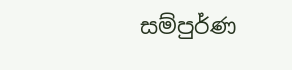සම්පුර්ණ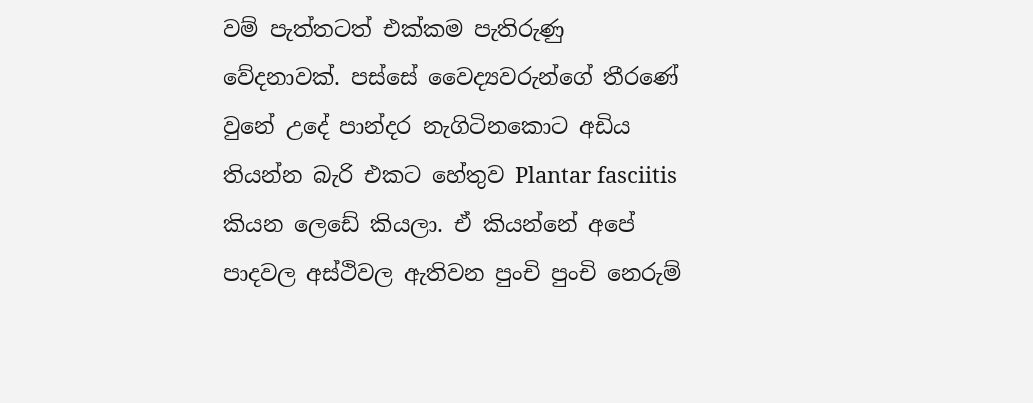වම් පැත්තටත් එක්කම පැතිරුණු වේදනාවක්. පස්සේ වෛද්‍යවරුන්ගේ තීරණේ වුනේ උදේ පාන්දර නැගිටිනකොට අඩිය තියන්න බැරි එකට හේතුව Plantar fasciitis කියන ලෙඩේ කියලා. ඒ කියන්නේ අපේ පාදවල අස්ථිවල ඇතිවන පුංචි පුංචි නෙරුම්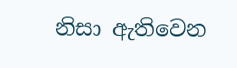නිසා ඇතිවෙන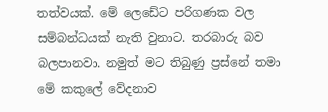තත්වයක්. මේ ලෙඩේට පරිගණක වල සම්බන්ධයක් නැති වුනාට. තරබාරු බව බලපානවා. නමුත් මට තිබුණු ප්‍රස්නේ තමා මේ කකුලේ වේදනාව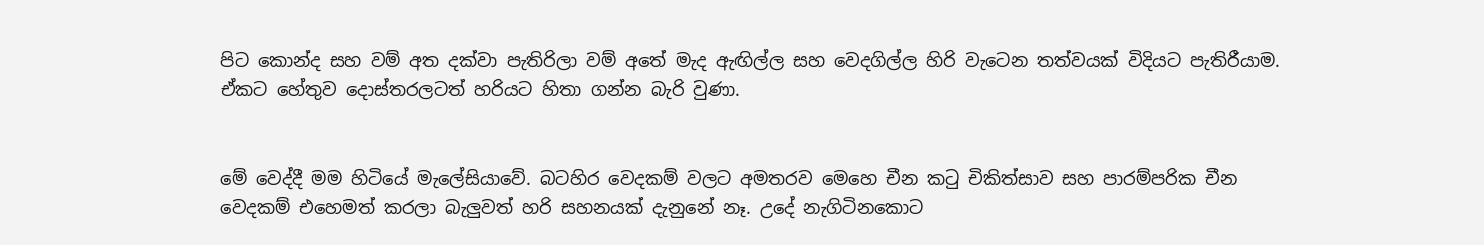පිට කොන්ද සහ වම් අත දක්වා පැතිරිලා වම් අතේ මැද ඇඟිල්ල සහ වෙදගිල්ල හිරි වැටෙන තත්වයක් විදියට පැතිරීයාම. ඒකට හේතුව දොස්තරලටත් හරියට හිතා ගන්න බැරි වුණා.


මේ වෙද්දී මම හිටියේ මැලේසියාවේ. බටහිර වෙදකම් වලට අමතරව මෙහෙ චීන කටු චිකිත්සාව සහ පාරම්පරික චීන වෙදකම් එහෙමත් කරලා බැලුවත් හරි සහනයක් දැනුනේ නෑ. උදේ නැගිටිනකොට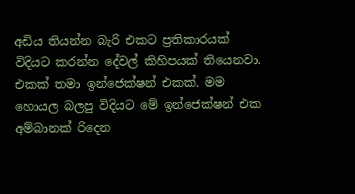අඩිය තියන්න බැරි එකට ප්‍රතිකාරයක් විදියට කරන්න දේවල් කිහිපයක් තියෙනවා. එකක් තමා ඉන්ජෙක්ෂන් එකක්. මම හොයල බලපු විදියට මේ ඉන්ජෙක්ෂන් එක අම්බානක් රිදෙන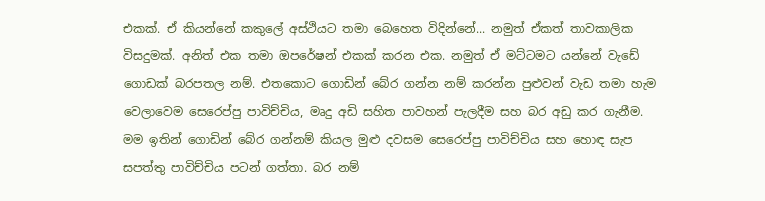එකක්. ඒ කියන්නේ කකුලේ අස්ථියට තමා බෙහෙත විදින්නේ... නමුත් ඒකත් තාවකාලික විසදුමක්. අනිත් එක තමා ඔපරේෂන් එකක් කරන එක. නමුත් ඒ මට්ටමට යන්නේ වැඩේ ගොඩක් බරපතල නම්. එතකොට ගොඩින් බේර ගන්න නම් කරන්න පුළුවන් වැඩ තමා හැම වෙලාවෙම සෙරෙප්පු පාවිච්චිය, මෘදු අඩි සහිත පාවහන් පැලදීම සහ බර අඩු කර ගැනීම. මම ඉතින් ගොඩින් බේර ගන්නම් කියල මුළු දවසම සෙරෙප්පු පාවිච්චිය සහ හොඳ සැප සපත්තු පාවිච්චිය පටන් ගත්තා. බර නම්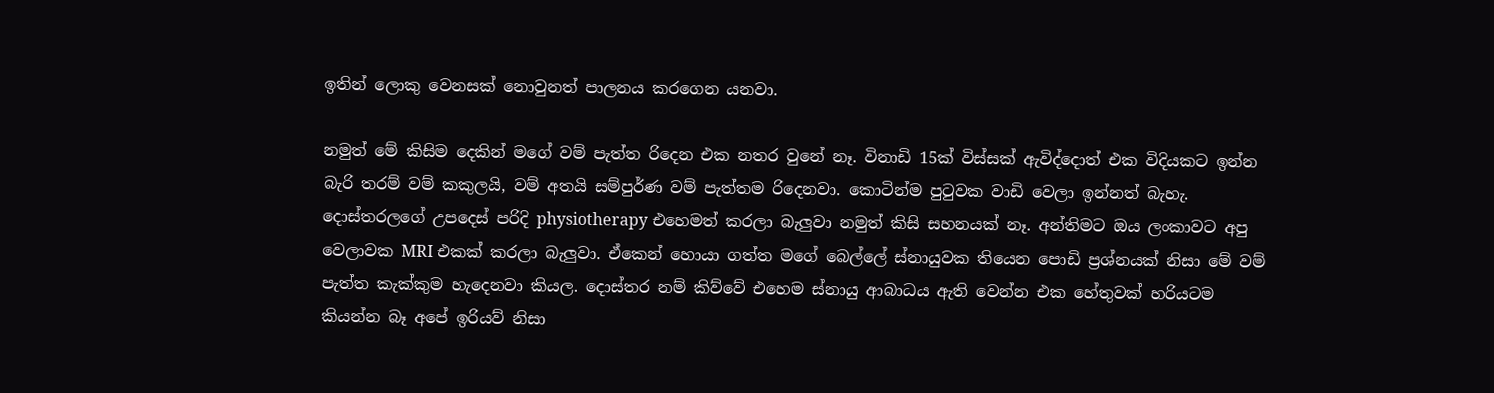ඉතින් ලොකු වෙනසක් නොවුනත් පාලනය කරගෙන යනවා.

නමුත් මේ කිසිම දෙකින් මගේ වම් පැත්ත රිදෙන එක නතර වුනේ නෑ. විනාඩි 15ක් විස්සක් ඇවිද්දොත් එක විදියකට ඉන්න බැරි තරම් වම් කකුලයි, වම් අතයි සම්පුර්ණ වම් පැත්තම රිදෙනවා. කොටින්ම පුටුවක වාඩි වෙලා ඉන්නත් බැහැ. දොස්තරලගේ උපදෙස් පරිදි physiotherapy එහෙමත් කරලා බැලුවා නමුත් කිසි සහනයක් නෑ. අන්තිමට ඔය ලංකාවට අපු වෙලාවක MRI එකක් කරලා බැලුවා. ඒකෙන් හොයා ගත්ත මගේ බෙල්ලේ ස්නායුවක තියෙන පොඩි ප්‍රශ්නයක් නිසා මේ වම් පැත්ත කැක්කුම හැදෙනවා කියල. දොස්තර නම් කිව්වේ එහෙම ස්නායු ආබාධය ඇති වෙන්න එක හේතුවක් හරියටම කියන්න බෑ අපේ ඉරියව් නිසා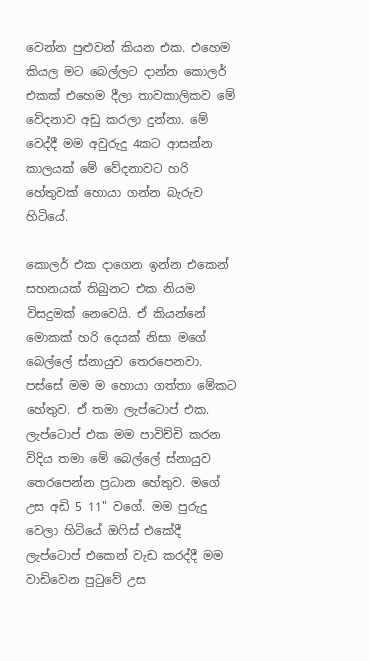වෙන්න පුළුවන් කියන එක. එහෙම කියල මට බෙල්ලට දාන්න කොලර් එකක් එහෙම දීලා තාවකාලිකව මේ වේදනාව අඩු කරලා දුන්නා. මේ වෙද්දී මම අවුරුදු 4කට ආසන්න කාලයක් මේ වේදනාවට හරි හේතුවක් හොයා ගන්න බැරුව හිටියේ.

කොලර් එක දාගෙන ඉන්න එකෙන් සහනයක් තිබුනට එක නියම විසදුමක් නෙවෙයි. ඒ කියන්නේ මොකක් හරි දෙයක් නිසා මගේ බෙල්ලේ ස්නායුව තෙරපෙනවා. පස්සේ මම ම හොයා ගත්තා මේකට හේතුව. ඒ තමා ලැප්ටොප් එක. ලැප්ටොප් එක මම පාවිච්චි කරන විදිය තමා මේ බෙල්ලේ ස්නායුව තෙරපෙන්න ප්‍රධාන හේතුව. මගේ උස අඩි 5 11" වගේ. මම පුරුදු වෙලා හිටියේ ඔෆිස් එකේදී ලැප්ටොප් එකෙන් වැඩ කරද්දී මම වාඩිවෙන පුටුවේ උස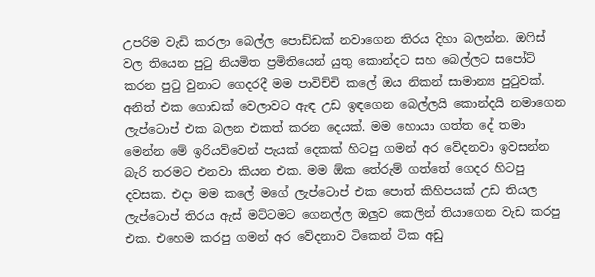උපරිම වැඩි කරලා බෙල්ල පොඩ්ඩක් නවාගෙන තිරය දිහා බලන්න. ඔෆිස් වල තියෙන පුටු නියමිත ප්‍රමිතියෙන් යුතු කොන්දට සහ බෙල්ලට සපෝට් කරන පුටු වුනාට ගෙදරදී මම පාවිච්චි කලේ ඔය නිකන් සාමාන්‍ය පුටුවක්. අනිත් එක ගොඩක් වෙලාවට ඇඳ උඩ ඉඳගෙන බෙල්ලයි කොන්දයි නමාගෙන ලැප්ටොප් එක බලන එකත් කරන දෙයක්. මම හොයා ගත්ත දේ තමා මෙන්න මේ ඉරියව්වෙන් පැයක් දෙකක් හිටපු ගමන් අර වේදනවා ඉවසන්න බැරි තරමට එනවා කියන එක. මම ඕක තේරුම් ගත්තේ ගෙදර හිටපු දවසක. එදා මම කලේ මගේ ලැප්ටොප් එක පොත් කිහිපයක් උඩ තියල ලැප්ටොප් තිරය ඇස් මට්ටමට ගෙනල්ල ඔලුව කෙලින් තියාගෙන වැඩ කරපු එක. එහෙම කරපු ගමන් අර වේදනාව ටිකෙන් ටික අඩු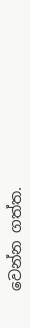වෙන්න ගත්ත.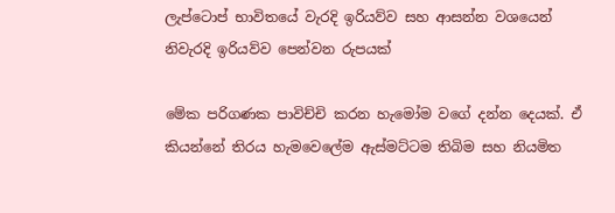ලැප්ටොප් භාවිතයේ වැරදි ඉරියව්ව සහ ආසන්න වශයෙන් නිවැරදි ඉරියව්ව පෙන්වන රුපයක්

මේක පරිගණක පාවිච්චි කරන හැමෝම වගේ දන්න දෙයක්. ඒ කියන්නේ තිරය හැමවෙලේම ඇස්මට්ටම තිබිම සහ නියමිත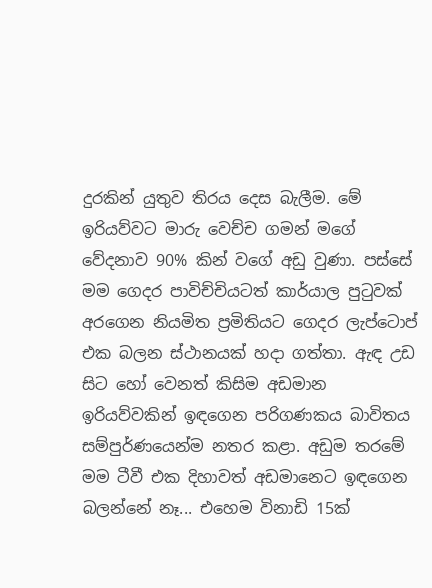දුරකින් යුතුව තිරය දෙස බැලීම. මේ ඉරියව්වට මාරු වෙච්ච ගමන් මගේ වේදනාව 90% කින් වගේ අඩු වුණා. පස්සේ මම ගෙදර පාවිච්චියටත් කාර්යාල පුටුවක් අරගෙන නියමිත ප්‍රමිතියට ගෙදර ලැප්ටොප් එක බලන ස්ථානයක් හදා ගත්තා. ඇඳ උඩ සිට හෝ වෙනත් කිසිම අඩමාන ඉරියව්වකින් ඉඳගෙන පරිගණකය බාවිතය සම්පුර්ණයෙන්ම නතර කළා. අඩුම තරමේ මම ටීවී එක දිහාවත් අඩමානෙට ඉඳගෙන බලන්නේ නෑ... එහෙම විනාඩි 15ක්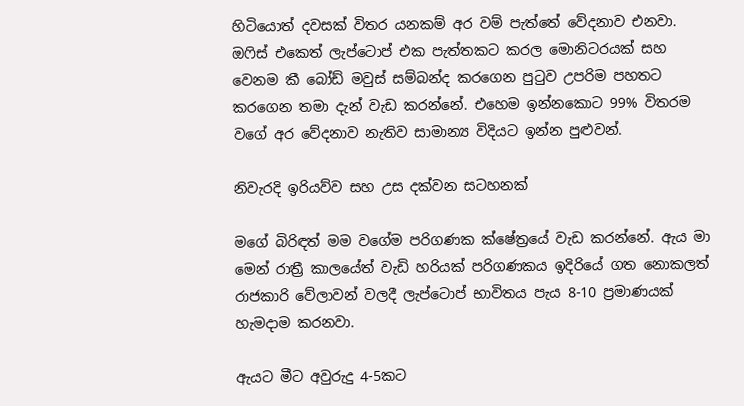හිටියොත් දවසක් විතර යනකම් අර වම් පැත්තේ වේදනාව එනවා. ඔෆිස් එකෙත් ලැප්ටොප් එක පැත්තකට කරල මොනිටරයක් සහ වෙනම කී බෝඩ් මවුස් සම්බන්ද කරගෙන පුටුව උපරිම පහතට කරගෙන තමා දැන් වැඩ කරන්නේ. එහෙම ඉන්නකොට 99% විතරම වගේ අර වේදනාව නැතිව සාමාන්‍ය විදියට ඉන්න පුළුවන්.

නිවැරදි ඉරියව්ව සහ උස දක්වන සටහනක්

මගේ බිරිඳත් මම වගේම පරිගණක ක්ෂේත්‍රයේ වැඩ කරන්නේ. ඇය මා මෙන් රාත්‍රී කාලයේත් වැඩි හරියක් පරිගණකය ඉදිරියේ ගත නොකලත් රාජකාරි වේලාවන් වලදී ලැප්ටොප් භාවිතය පැය 8-10 ප්‍රමාණයක් හැමදාම කරනවා.

ඇයට මීට අවුරුදු 4-5කට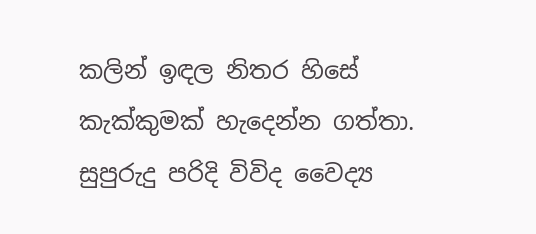කලින් ඉඳල නිතර හිසේ කැක්කුමක් හැදෙන්න ගත්තා. සුපුරුදු පරිදි විවිද වෛද්‍ය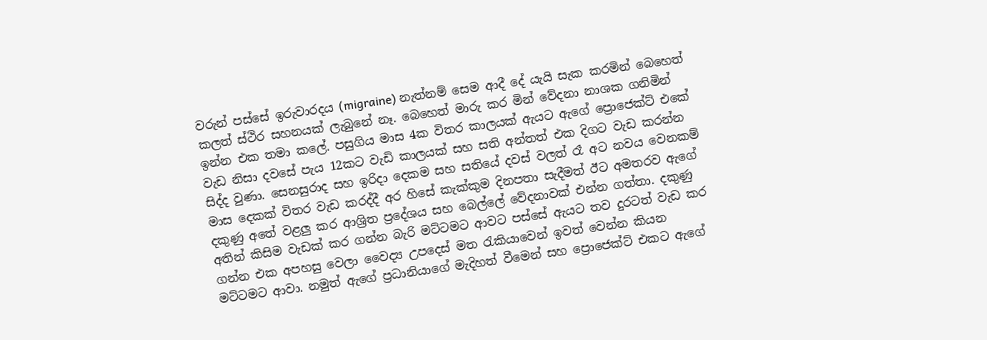වරුන් පස්සේ ඉරුවාරදය (migraine) නැත්නම් සෙම ආදී දේ යැයි සැක කරමින් බෙහෙත් කලත් ස්ථිර සහනයක් ලැබුනේ නෑ. බෙහෙත් මාරු කර මින් වේදනා නාශක ගනිමින් ඉන්න එක තමා කලේ. පසුගිය මාස 4ක විතර කාලයක් ඇයට ඇගේ ප්‍රොජෙක්ට් එකේ වැඩ නිසා දවසේ පැය 12කට වැඩි කාලයක් සහ සති අන්තත් එක දිගට වැඩ කරන්න සිද්ද වුණා. සෙනසුරාද සහ ඉරිදා දෙකම සහ සතියේ දවස් වලත් රෑ අට නවය වෙනකම් මාස දෙකක් විතර වැඩ කරද්දී අර හිසේ කැක්කුම දිනපතා සැදීමත් ඊට අමතරව ඇගේ දකුණු අතේ වළලු කර ආශ්‍රිත ප්‍රදේශය සහ බෙල්ලේ වේදනාවක් එන්න ගත්තා. දකුණු අතින් කිසිම වැඩක් කර ගන්න බැරි මට්ටමට ආවට පස්සේ ඇයට තව දුරටත් වැඩ කර ගන්න එක අපහසු වෙලා වෛද්‍ය උපදෙස් මත රැකියාවෙන් ඉවත් වෙන්න කියන මට්ටමට ආවා. නමුත් ඇගේ ප්‍රධානියාගේ මැදිහත් වීමෙන් සහ ප්‍රොජෙක්ට් එකට ඇගේ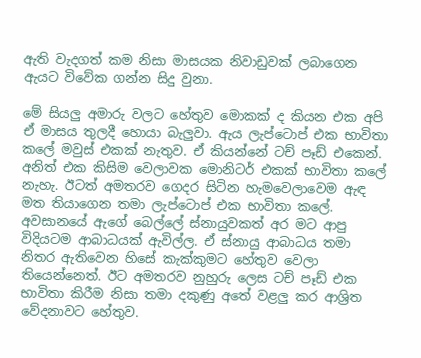ඇති වැදගත් කම නිසා මාසයක නිවාඩුවක් ලබාගෙන ඇයට විවේක ගන්න සිදු වුනා.

මේ සියලු අමාරු වලට හේතුව මොකක් ද කියන එක අපි ඒ මාසය තුලදී හොයා බැලුවා. ඇය ලැප්ටොප් එක භාවිතා කලේ මවුස් එකක් නැතුව. ඒ කියන්නේ ටච් පෑඩ් එකෙන්. අනිත් එක කිසිම වෙලාවක මොනිටර් එකක් භාවිතා කලේ නැහැ. ඊටත් අමතරව ගෙදර සිටින හැමවෙලාවෙම ඇඳ මත තියාගෙන තමා ලැප්ටොප් එක භාවිතා කලේ. අවසානයේ ඇගේ බෙල්ලේ ස්නායුවකත් අර මට ආපු විදියටම ආබාධයක් ඇවිල්ල. ඒ ස්නායු ආබාධය තමා නිතර ඇතිවෙන හිසේ කැක්කුමට හේතුව වෙලා තියෙන්නෙත්. ඊට අමතරව නුහුරු ලෙස ටච් පෑඩ් එක භාවිතා කිරීම නිසා තමා දකුණු අතේ වළලු කර ආශ්‍රිත වේදනාවට හේතුව.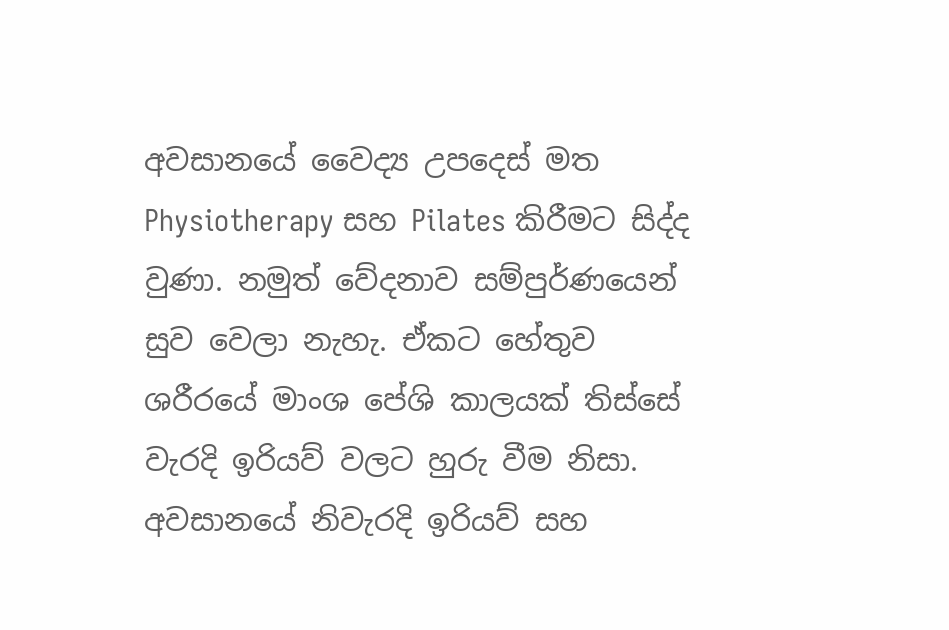අවසානයේ වෛද්‍ය උපදෙස් මත Physiotherapy සහ Pilates කිරීමට සිද්ද වුණා. නමුත් වේදනාව සම්පුර්ණයෙන් සුව වෙලා නැහැ. ඒකට හේතුව ශරීරයේ මාංශ පේශි කාලයක් තිස්සේ වැරදි ඉරියව් වලට හුරු වීම නිසා. අවසානයේ නිවැරදි ඉරියව් සහ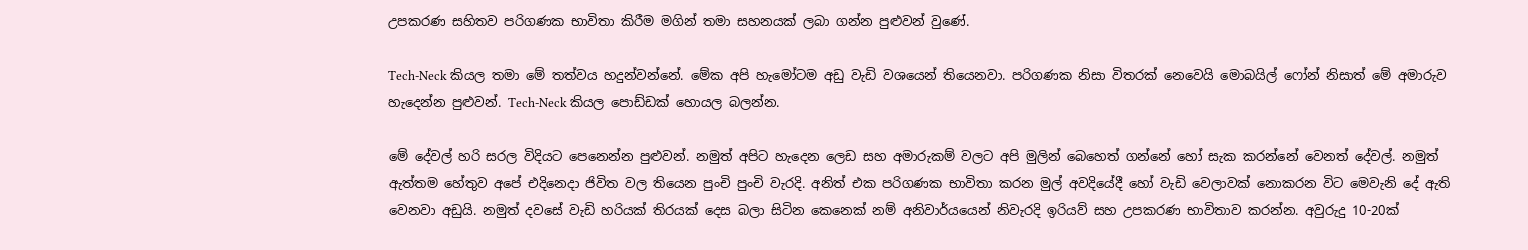උපකරණ සහිතව පරිගණක භාවිතා කිරීම මගින් තමා සහනයක් ලබා ගන්න පුළුවන් වුණේ.

Tech-Neck කියල තමා මේ තත්වය හදුන්වන්නේ. මේක අපි හැමෝටම අඩු වැඩි වශයෙන් තියෙනවා. පරිගණක නිසා විතරක් නෙවෙයි මොබයිල් ෆෝන් නිසාත් මේ අමාරුව හැදෙන්න පුළුවන්. Tech-Neck කියල පොඩ්ඩක් හොයල බලන්න.

මේ දේවල් හරි සරල විදියට පෙනෙන්න පුළුවන්. නමුත් අපිට හැදෙන ලෙඩ සහ අමාරුකම් වලට අපි මුලින් බෙහෙත් ගන්නේ හෝ සැක කරන්නේ වෙනත් දේවල්. නමුත් ඇත්තම හේතුව අපේ එදිනෙදා ජිවිත වල තියෙන පුංචි පුංචි වැරදි. අනිත් එක පරිගණක භාවිතා කරන මුල් අවදියේදී හෝ වැඩි වෙලාවක් නොකරන විට මෙවැනි දේ ඇති වෙනවා අඩුයි. නමුත් දවසේ වැඩි හරියක් තිරයක් දෙස බලා සිටින කෙනෙක් නම් අනිවාර්යයෙන් නිවැරදි ඉරියව් සහ උපකරණ භාවිතාව කරන්න. අවුරුදු 10-20ක්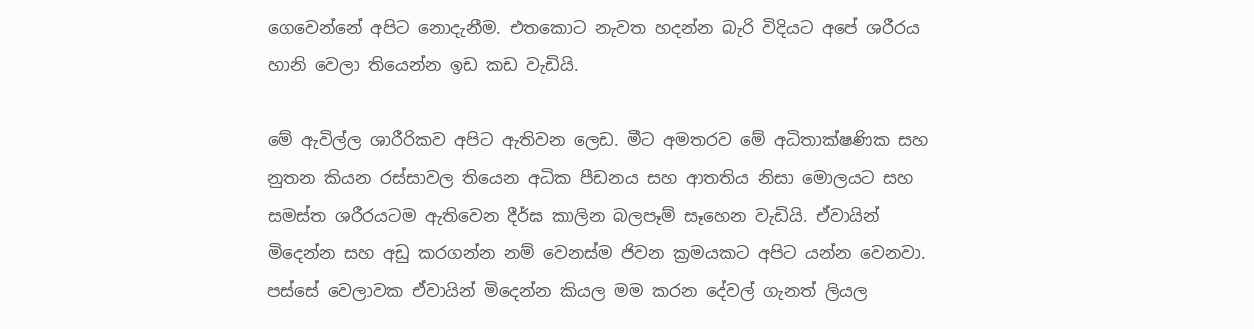ගෙවෙන්නේ අපිට නොදැනීම. එතකොට නැවත හදන්න බැරි විදියට අපේ ශරීරය හානි වෙලා තියෙන්න ඉඩ කඩ වැඩියි.

මේ ඇවිල්ල ශාරීරිකව අපිට ඇතිවන ලෙඩ. මීට අමතරව මේ අධිතාක්ෂණික සහ නුතන කියන රස්සාවල තියෙන අධික පීඩනය සහ ආතතිය නිසා මොලයට සහ සමස්ත ශරීරයටම ඇතිවෙන දීර්ඝ කාලින බලපෑම් සෑහෙන වැඩියි. ඒවායින් මිදෙන්න සහ අඩු කරගන්න නම් වෙනස්ම ජිවන ක්‍රමයකට අපිට යන්න වෙනවා. පස්සේ වෙලාවක ඒවායින් මිදෙන්න කියල මම කරන දේවල් ගැනත් ලියල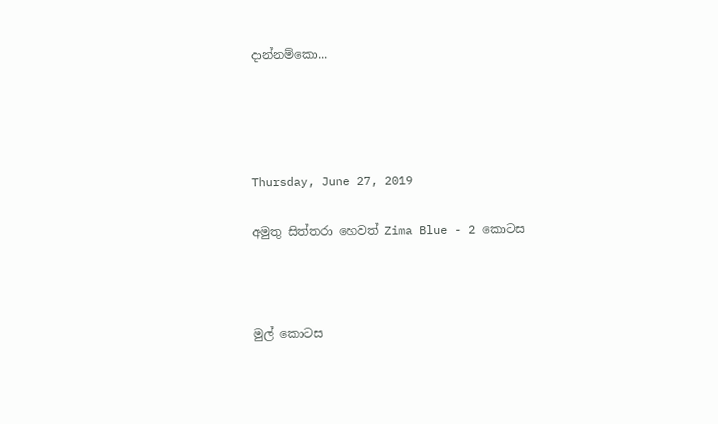දාන්නම්කො...




Thursday, June 27, 2019

අමුතු සිත්තරා හෙවත් Zima Blue - 2 කොටස



මුල් කොටස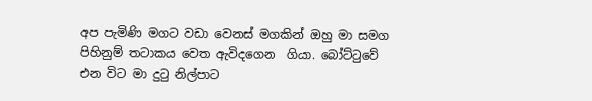අප පැමිණි මගට වඩා වෙනස් මගකින් ඔහු මා සමග පිහිනුම් තටාකය වෙත ඇවිදගෙන  ගියා. බෝට්ටුවේ එන විට මා දුටු නිල්පාට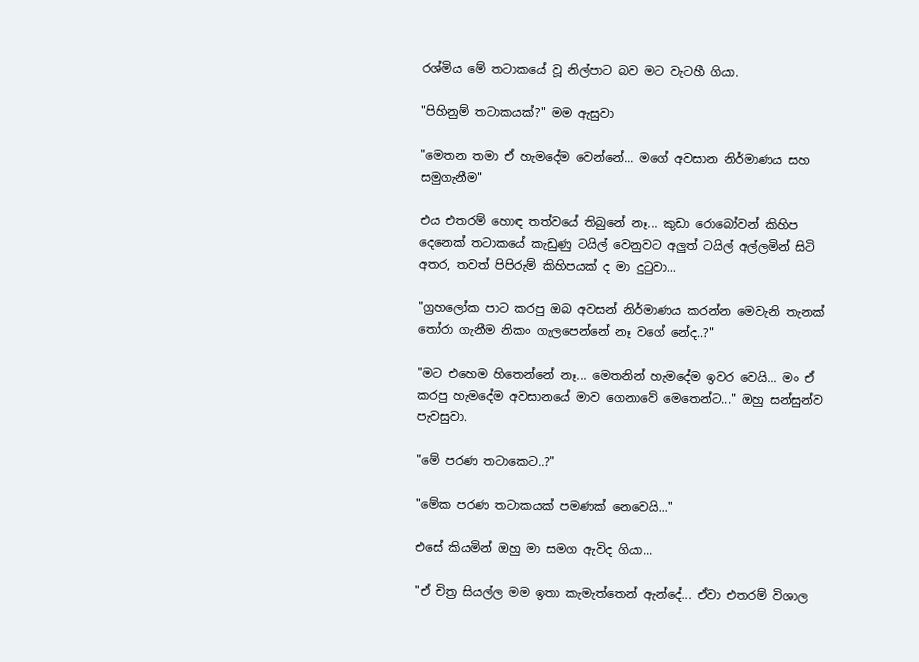රශ්මිය මේ තටාකයේ වූ නිල්පාට බව මට වැටහී ගියා.

"පිහිනුම් තටාකයක්?" මම ඇසුවා

"මෙතන තමා ඒ හැමදේම වෙන්නේ... මගේ අවසාන නිර්මාණය සහ සමුගැනීම"

එය එතරම් හොඳ තත්වයේ තිබුනේ නෑ... කුඩා රොබෝවන් කිහිප දෙනෙක් තටාකයේ කැඩුණු ටයිල් වෙනුවට අලුත් ටයිල් අල්ලමින් සිටි අතර, තවත් පිපිරුම් කිහිපයක් ද මා දුටුවා...

"ග්‍රහලෝක පාට කරපු ඔබ අවසන් නිර්මාණය කරන්න මෙවැනි තැනක් තෝරා ගැනීම නිකං ගැලපෙන්නේ නෑ වගේ නේද..?"

"මට එහෙම හිතෙන්නේ නෑ... මෙතනින් හැමදේම ඉවර වෙයි... මං ඒ කරපු හැමදේම අවසානයේ මාව ගෙනාවේ මෙතෙන්ට..." ඔහු සන්සුන්ව පැවසුවා.

"මේ පරණ තටාකෙට..?"

"මේක පරණ තටාකයක් පමණක් නෙවෙයි..."

එසේ කියමින් ඔහු මා සමග ඇවිද ගියා...

"ඒ චිත්‍ර සියල්ල මම ඉතා කැමැත්තෙන් ඇන්දේ... ඒවා එතරම් විශාල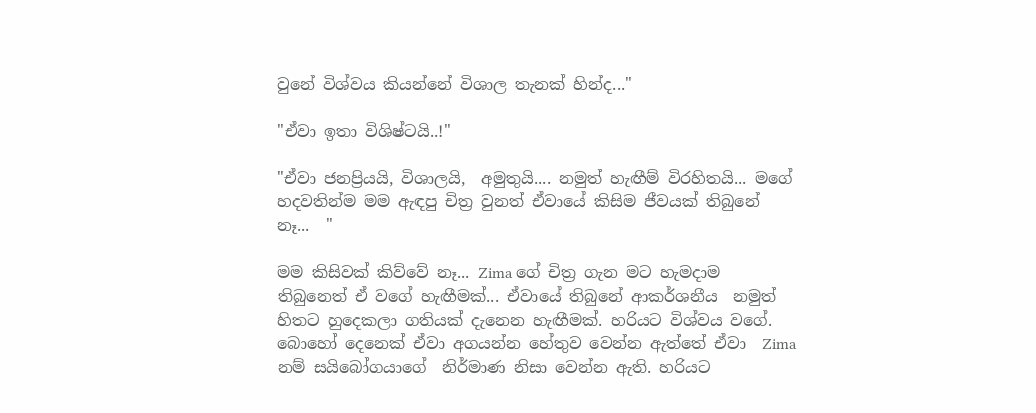වුනේ විශ්වය කියන්නේ විශාල තැනක් හින්ද..."

"ඒවා ඉතා විශිෂ්ටයි..!"

"ඒවා ජනප්‍රියයි, විශාලයි,  අමුතුයි.... නමුත් හැඟීම් විරහිතයි... මගේ හදවතින්ම මම ඇඳපු චිත්‍ර වුනත් ඒවායේ කිසිම ජීවයක් තිබුනේ නෑ...  "

මම කිසිවක් කිව්වේ නෑ... Zima ගේ චිත්‍ර ගැන මට හැමදාම තිබුනෙත් ඒ වගේ හැඟීමක්... ඒවායේ තිබුනේ ආකර්ශනීය  නමුත් හිතට හුදෙකලා ගතියක් දැනෙන හැඟීමක්. හරියට විශ්වය වගේ. බොහෝ දෙනෙක් ඒවා අගයන්න හේතුව වෙන්න ඇත්තේ ඒවා  Zima නම් සයිබෝගයාගේ  නිර්මාණ නිසා වෙන්න ඇති. හරියට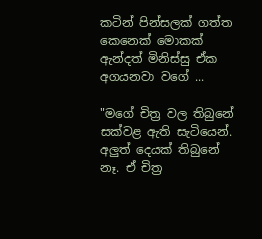කටින් පින්සලක් ගත්ත කෙනෙක් මොකක් ඇන්දත් මිනිස්සු ඒක අගයනවා වගේ ...

"මගේ චිත්‍ර වල තිබුනේ සක්වළ ඇති සැටියෙන්. අලුත් දෙයක් තිබුනේ නෑ. ඒ චිත්‍ර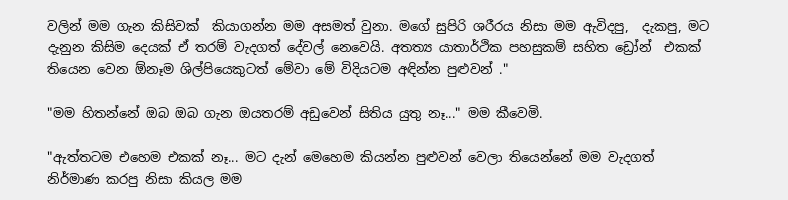වලින් මම ගැන කිසිවක්  කියාගන්න මම අසමත් වුනා. මගේ සුපිරි ශරීරය නිසා මම ඇවිදපු,  දැකපු, මට දැනුන කිසිම දෙයක් ඒ තරම් වැදගත් දේවල් නෙවෙයි. අතත්‍ය යාතාර්ථික පහසුකම් සහිත ඩ්‍රෝන්  එකක් තියෙන වෙන ඕනෑම ශිල්පියෙකුටත් මේවා මේ විදියටම අඳින්න පුළුවන් ."

"මම හිතන්නේ ඔබ ඔබ ගැන ඔයතරම් අඩුවෙන් සිතිය යුතු නෑ..." මම කීවෙමි.

"ඇත්තටම එහෙම එකක් නෑ... මට දැන් මෙහෙම කියන්න පුළුවන් වෙලා තියෙන්නේ මම වැදගත් නිර්මාණ කරපු නිසා කියල මම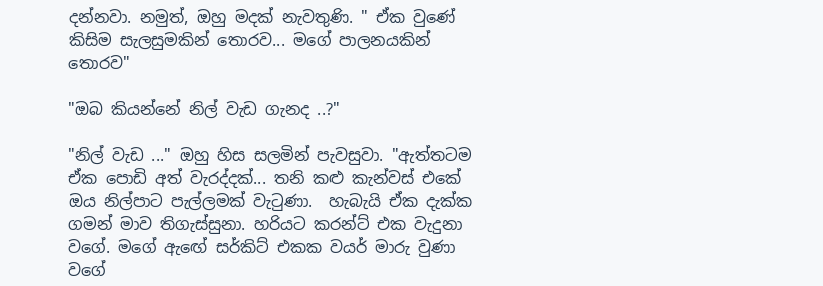දන්නවා. නමුත්, ඔහු මදක් නැවතුණි. " ඒක වුණේ කිසිම සැලසුමකින් තොරව... මගේ පාලනයකින් තොරව"

"ඔබ කියන්නේ නිල් වැඩ ගැනද ..?"

"නිල් වැඩ ..." ඔහු හිස සලමින් පැවසුවා. "ඇත්තටම ඒක පොඩි අත් වැරද්දක්... තනි කළු කැන්වස් එකේ ඔය නිල්පාට පැල්ලමක් වැටුණා.  හැබැයි ඒක දැක්ක ගමන් මාව තිගැස්සුනා. හරියට කරන්ට් එක වැදුනා වගේ. මගේ ඇඟේ සර්කිට් එකක වයර් මාරු වුණා වගේ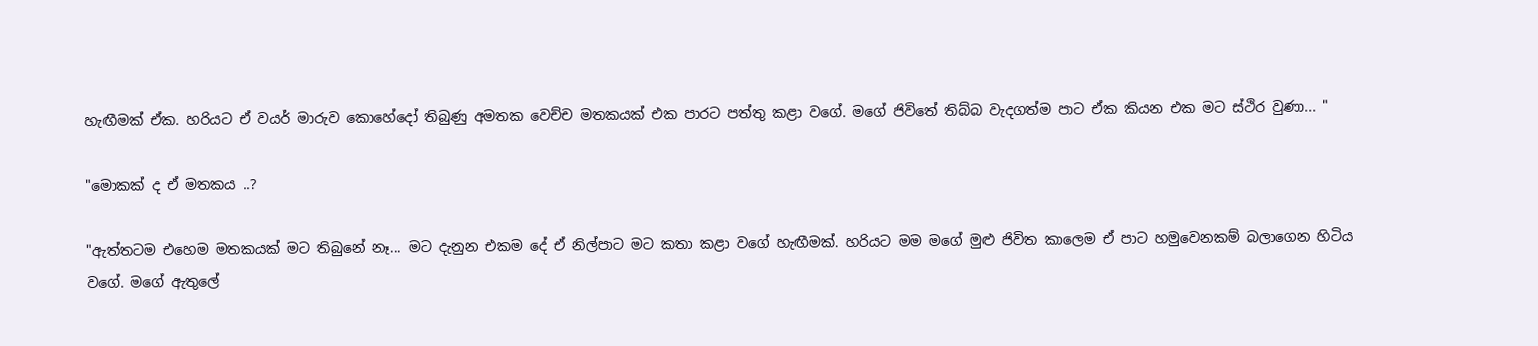හැඟීමක් ඒක. හරියට ඒ වයර් මාරුව කොහේදෝ තිබුණු අමතක වෙච්ච මතකයක් එක පාරට පත්තු කළා වගේ. මගේ ජිවිතේ තිබ්බ වැදගත්ම පාට ඒක කියන එක මට ස්ථිර වුණා... "

"මොකක් ද ඒ මතකය ..?

"ඇත්තටම එහෙම මතකයක් මට තිබුනේ නෑ... මට දැනුන එකම දේ ඒ නිල්පාට මට කතා කළා වගේ හැඟීමක්. හරියට මම මගේ මුළු ජිවිත කාලෙම ඒ පාට හමුවෙනකම් බලාගෙන හිටිය වගේ. මගේ ඇතුලේ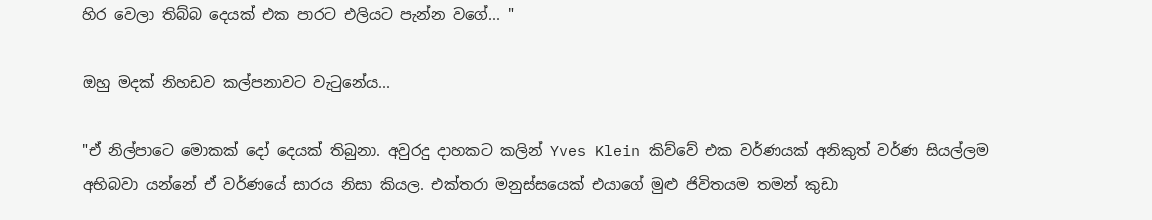හිර වෙලා තිබ්බ දෙයක් එක පාරට එලියට පැන්න වගේ... "

ඔහු මදක් නිහඩව කල්පනාවට වැටුනේය...

"ඒ නිල්පාටෙ මොකක් දෝ දෙයක් තිබුනා. අවුරදු දාහකට කලින් Yves Klein කිව්වේ එක වර්ණයක් අනිකුත් වර්ණ සියල්ලම අභිබවා යන්නේ ඒ වර්ණයේ සාරය නිසා කියල. එක්තරා මනුස්සයෙක් එයාගේ මුළු ජිවිතයම තමන් කුඩා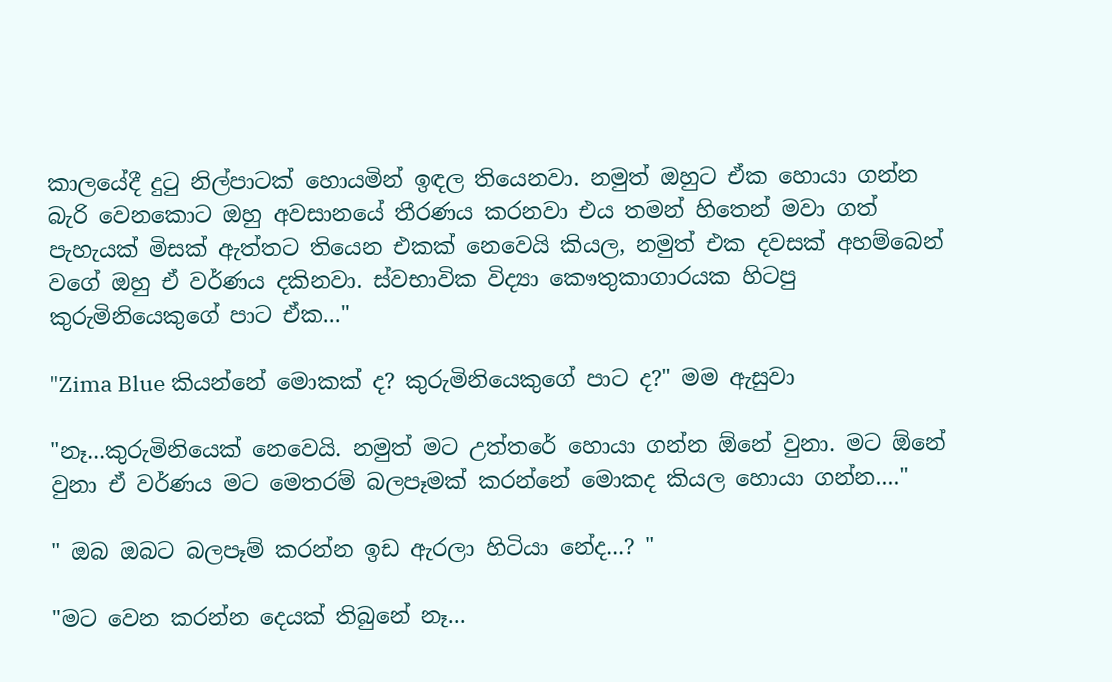කාලයේදී දුටු නිල්පාටක් හොයමින් ඉඳල තියෙනවා. නමුත් ඔහුට ඒක හොයා ගන්න බැරි වෙනකොට ඔහු අවසානයේ තීරණය කරනවා එය තමන් හිතෙන් මවා ගත් පැහැයක් මිසක් ඇත්තට තියෙන එකක් නෙවෙයි කියල, නමුත් එක දවසක් අහම්බෙන් වගේ ඔහු ඒ වර්ණය දකිනවා. ස්වභාවික විද්‍යා කෞතුකාගාරයක හිටපු කුරුමිනියෙකුගේ පාට ඒක..."

"Zima Blue කියන්නේ මොකක් ද? කුරුමිනියෙකුගේ පාට ද?" මම ඇසුවා

"නෑ...කුරුමිනියෙක් නෙවෙයි. නමුත් මට උත්තරේ හොයා ගන්න ඕනේ වුනා. මට ඕනේ වුනා ඒ වර්ණය මට මෙතරම් බලපෑමක් කරන්නේ මොකද කියල හොයා ගන්න...."

" ඔබ ඔබට බලපෑම් කරන්න ඉඩ ඇරලා හිටියා නේද...? "

"මට වෙන කරන්න දෙයක් තිබුනේ නෑ...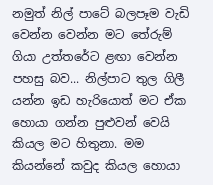නමුත් නිල් පාටේ බලපෑම වැඩි වෙන්න වෙන්න මට තේරුම් ගියා උත්තරේට ළඟා වෙන්න  පහසු බව... නිල්පාට තුල ගිලී යන්න ඉඩ හැරියොත් මට ඒක හොයා ගන්න පුළුවන් වෙයි කියල මට හිතුනා. මම කියන්නේ කවුද කියල හොයා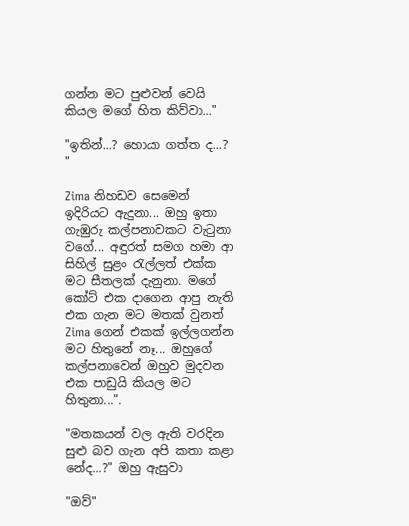ගන්න මට පුළුවන් වෙයි කියල මගේ හිත කිව්වා..."

"ඉතින්...? හොයා ගත්ත ද...? "

Zima නිහඩව සෙමෙන් ඉදිරියට ඇදුනා... ඔහු ඉතා ගැඹුරු කල්පනාවකට වැටුනා වගේ... අඳුරත් සමග හමා ආ සිහිල් සුළං රැල්ලත් එක්ක මට සීතලක් දැනුනා. මගේ කෝට් එක දාගෙන ආපු නැති එක ගැන මට මතක් වුනත් Zima ගෙන් එකක් ඉල්ලගන්න මට හිතුනේ නෑ... ඔහුගේ කල්පනාවෙන් ඔහුව මුදවන එක පාඩුයි කියල මට හිතුනා...".

"මතකයන් වල ඇති වරදින සුළු බව ගැන අපි කතා කළා නේද...?" ඔහු ඇසුවා

"ඔව්"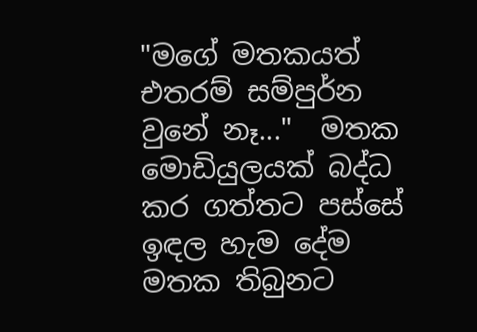"මගේ මතකයත් එතරම් සම්පුර්න වුනේ නෑ..."  මතක මොඩියුලයක් බද්ධ කර ගත්තට පස්සේ ඉඳල හැම දේම මතක තිබුනට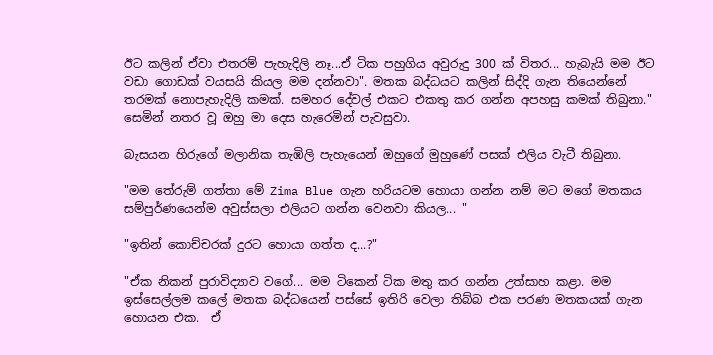ඊට කලින් ඒවා එතරම් පැහැදිලි නෑ...ඒ ටික පහුගිය අවුරුදු 300 ක් විතර... හැබැයි මම ඊට වඩා ගොඩක් වයසයි කියල මම දන්නවා". මතක බද්ධයට කලින් සිද්දි ගැන තියෙන්නේ තරමක් නොපැහැදිලි කමක්. සමහර දේවල් එකට එකතු කර ගන්න අපහසු කමක් තිබුනා."  සෙමින් නතර වූ ඔහු මා දෙස හැරෙමින් පැවසුවා.

බැසයන හිරුගේ මලානික තැඹිලි පැහැයෙන් ඔහුගේ මුහුණේ පසක් එලිය වැටී තිබුනා.

"මම තේරුම් ගත්තා මේ Zima Blue ගැන හරියටම හොයා ගන්න නම් මට මගේ මතකය සම්පුර්ණයෙන්ම අවුස්සලා එලියට ගන්න වෙනවා කියල... "

"ඉතින් කොච්චරක් දුරට හොයා ගත්ත ද...?"

"ඒක නිකන් පුරාවිද්‍යාව වගේ... මම ටිකෙන් ටික මතු කර ගන්න උත්සාහ කළා. මම  ඉස්සෙල්ලම කලේ මතක බද්ධයෙන් පස්සේ ඉතිරි වෙලා තිබ්බ එක පරණ මතකයක් ගැන හොයන එක.  ඒ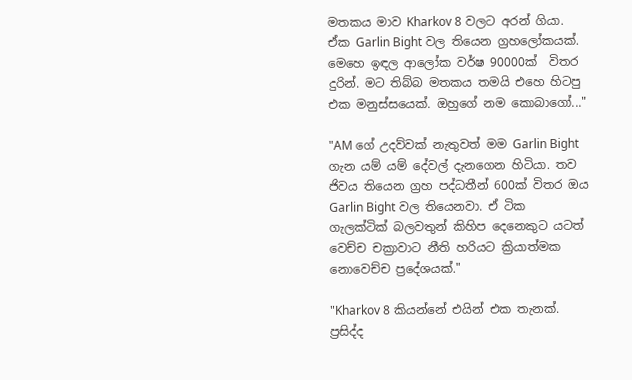මතකය මාව Kharkov 8 වලට අරන් ගියා.  ඒක Garlin Bight වල තියෙන ග්‍රහලෝකයක්. මෙහෙ ඉඳල ආලෝක වර්ෂ 90000ක්  විතර දුරින්. මට තිබ්බ මතකය තමයි එහෙ හිටපු එක මනුස්සයෙක්. ඔහුගේ නම කොබාගෝ..."

"AM ගේ උදව්වක් නැතුවත් මම Garlin Bight ගැන යම් යම් දේවල් දැනගෙන හිටියා. තව ජිවය තියෙන ග්‍රහ පද්ධතීන් 600ක් විතර ඔය Garlin Bight වල තියෙනවා. ඒ ටික ගැලක්ටික් බලවතුන් කිහිප දෙනෙකුට යටත් වෙච්ච චක්‍රාවාට නීති හරියට ක්‍රියාත්මක නොවෙච්ච ප්‍රදේශයක්."

"Kharkov 8 කියන්නේ එයින් එක තැනක්. ප්‍රසිද්ද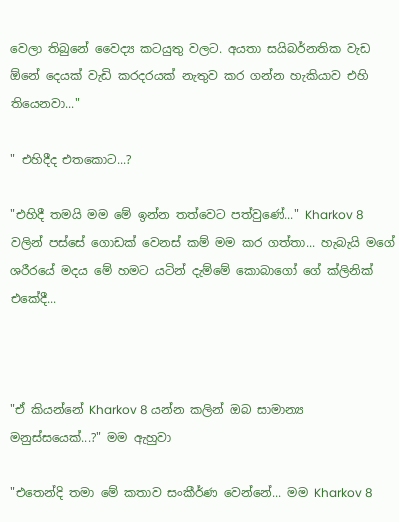වෙලා තිබුනේ වෛද්‍ය කටයුතු වලට. අයතා සයිබර්නතික වැඩ ඕනේ දෙයක් වැඩි කරදරයක් නැතුව කර ගන්න හැකියාව එහි තියෙනවා..."

" එහිදීද එතකොට...?

"එහිදී තමයි මම මේ ඉන්න තත්වෙට පත්වුණේ..." Kharkov 8 වලින් පස්සේ ගොඩක් වෙනස් කම් මම කර ගත්තා... හැබැයි මගේ ශරීරයේ මදය මේ හමට යටින් දැම්මේ කොබාගෝ ගේ ක්ලිනික් එකේදී...



"ඒ කියන්නේ Kharkov 8 යන්න කලින් ඔබ සාමාන්‍ය මනුස්සයෙක්...?" මම ඇහුවා

"එතෙන්දි තමා මේ කතාව සංකීර්ණ වෙන්නේ... මම Kharkov 8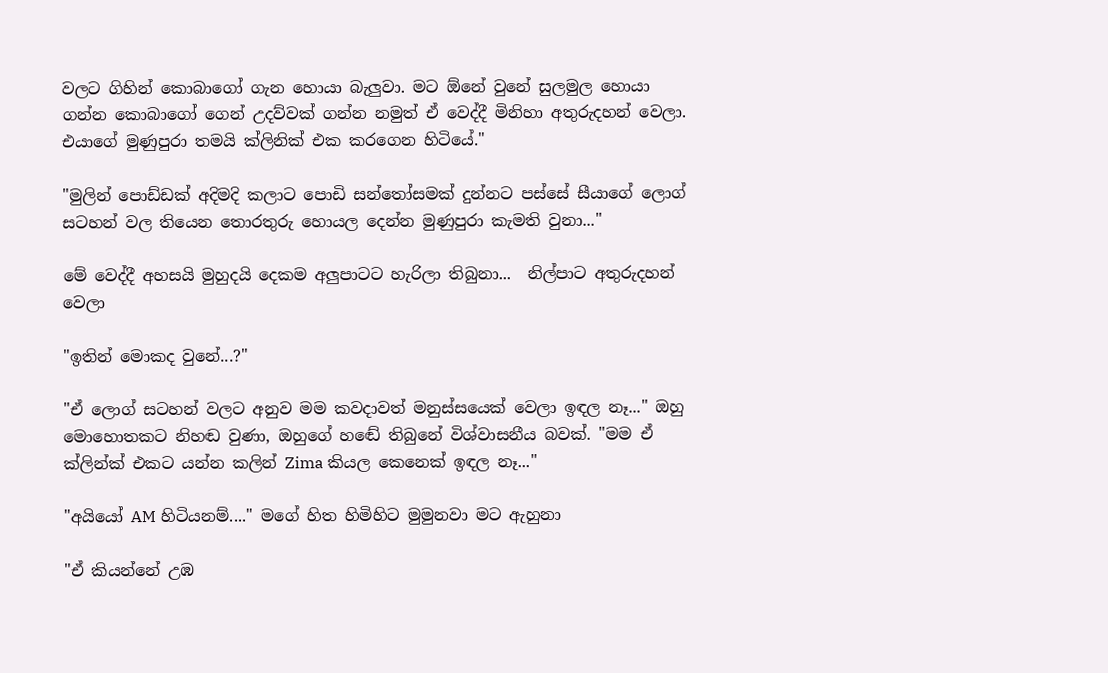වලට ගිහින් කොබාගෝ ගැන හොයා බැලුවා. මට ඕනේ වුනේ සුලමුල හොයා ගන්න කොබාගෝ ගෙන් උදව්වක් ගන්න නමුත් ඒ වෙද්දී මිනිහා අතුරුදහන් වෙලා. එයාගේ මුණුපුරා තමයි ක්ලිනික් එක කරගෙන හිටියේ."

"මුලින් පොඩ්ඩක් අදිමදි කලාට පොඩි සන්තෝසමක් දුන්නට පස්සේ සීයාගේ ලොග් සටහන් වල තියෙන තොරතුරු හොයල දෙන්න මුණුපුරා කැමති වුනා..."

මේ වෙද්දී අහසයි මුහුදයි දෙකම අලුපාටට හැරිලා තිබුනා...  නිල්පාට අතුරුදහන් වෙලා

"ඉතින් මොකද වුනේ...?"

"ඒ ලොග් සටහන් වලට අනුව මම කවදාවත් මනුස්සයෙක් වෙලා ඉඳල නෑ..." ඔහු මොහොතකට නිහඬ වුණා, ඔහුගේ හඬේ තිබුනේ විශ්වාසනීය බවක්. "මම ඒ ක්ලින්ක් එකට යන්න කලින් Zima කියල කෙනෙක් ඉඳල නෑ..."

"අයියෝ AM හිටියනම්...." මගේ හිත හිමිහිට මුමුනවා මට ඇහුනා

"ඒ කියන්නේ උඹ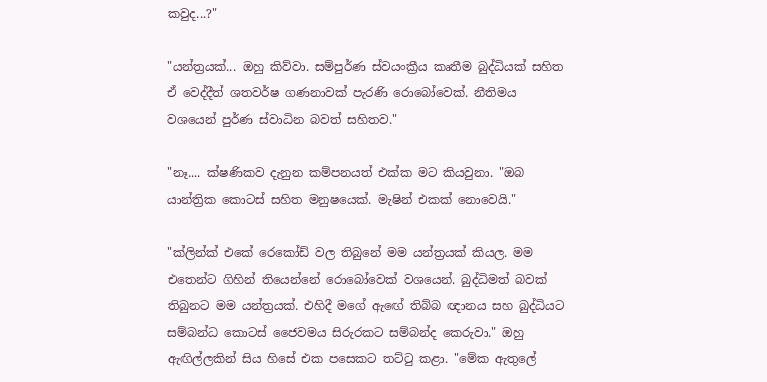කවුද...?"

"යන්ත්‍රයක්... ඔහු කිව්වා. සම්පුර්ණ ස්වයංක්‍රීය කෘතීම බුද්ධියක් සහිත ඒ වෙද්දීත් ශතවර්ෂ ගණනාවක් පැරණි රොබෝවෙක්. නීතිමය වශයෙන් පුර්ණ ස්වාධින බවත් සහිතව."

"නෑ.... ක්ෂණිකව දැනුන කම්පනයත් එක්ක මට කියවුනා. "ඔබ යාන්ත්‍රික කොටස් සහිත මනුෂයෙක්. මැෂින් එකක් නොවෙයි."

"ක්ලින්ක් එකේ රෙකෝඩ් වල තිබුනේ මම යන්ත්‍රයක් කියල. මම එතෙන්ට ගිහින් තියෙන්නේ රොබෝවෙක් වශයෙන්. බුද්ධිමත් බවක් තිබුනට මම යන්ත්‍රයක්. එහිදී මගේ ඇඟේ තිබ්බ ඥානය සහ බුද්ධියට සම්බන්ධ කොටස් ජෛවමය සිරුරකට සම්බන්ද කෙරුවා." ඔහු ඇඟිල්ලකින් සිය හිසේ එක පසෙකට තට්ටු කළා. "මේක ඇතුලේ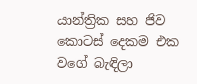යාන්ත්‍රික සහ ජිව කොටස් දෙකම එක වගේ බැඳිලා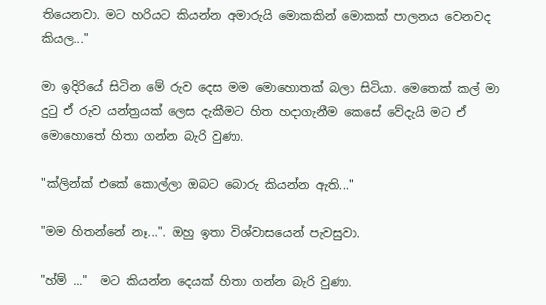තියෙනවා. මට හරියට කියන්න අමාරුයි මොකකින් මොකක් පාලනය වෙනවද කියල..."

මා ඉදිරියේ සිටින මේ රුව දෙස මම මොහොතක් බලා සිටියා. මෙතෙක් කල් මා දුටු ඒ රුව යන්ත්‍රයක් ලෙස දැකීමට හිත හදාගැනීම කෙසේ වේදැයි මට ඒ මොහොතේ හිතා ගන්න බැරි වුණා.

"ක්ලින්ක් එකේ කොල්ලා ඔබට බොරු කියන්න ඇති..."

"මම හිතන්නේ නෑ...". ඔහු ඉතා විශ්වාසයෙන් පැවසුවා.

"හ්ම් ..."  මට කියන්න දෙයක් හිතා ගන්න බැරි වුණා.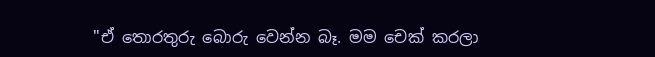"ඒ තොරතුරු බොරු වෙන්න බෑ. මම චෙක් කරලා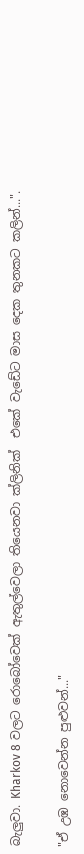බැලුවා. Kharkov 8 වලට රොබෝවෙක් ඇතුල්වෙලා තියෙනවා ක්ලිනික්  එකේ වැඩේට මාස දෙක තුනකට කලින්...".

"ඒ උඹ නොවෙන්න පුළුවන්..."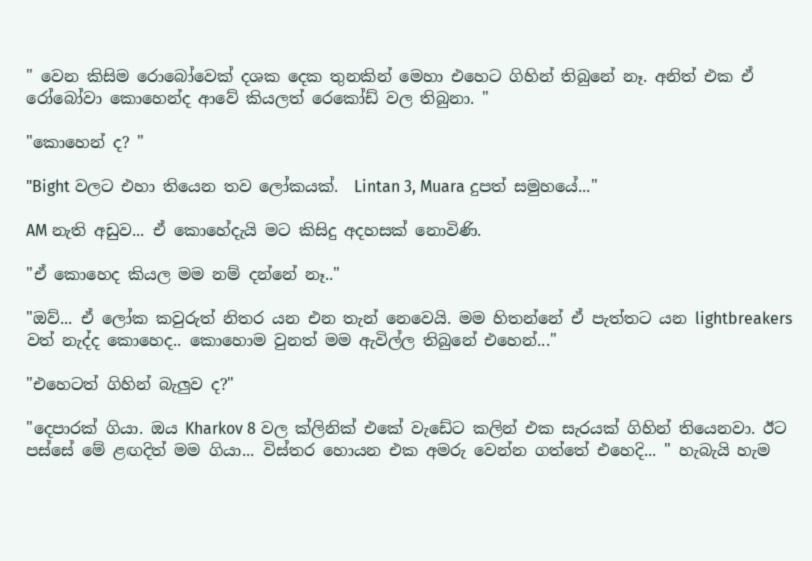" වෙන කිසිම රොබෝවෙක් දශක දෙක තුනකින් මෙහා එහෙට ගිහින් තිබුනේ නෑ. අනිත් එක ඒ රෝබෝවා කොහෙන්ද ආවේ කියලත් රෙකෝඩ් වල තිබුනා. "

"කොහෙන් ද? "

"Bight වලට එහා තියෙන තව ලෝකයක්.  Lintan 3, Muara දුපත් සමුහයේ..."

AM නැති අඩුව... ඒ කොහේදැයි මට කිසිදු අදහසක් නොවිණි.

"ඒ කොහෙද කියල මම නම් දන්නේ නෑ.."

"ඔව්... ඒ ලෝක කවුරුත් නිතර යන එන තැන් නෙවෙයි. මම හිතන්නේ ඒ පැත්තට යන lightbreakers වත් නැද්ද කොහෙද.. කොහොම වුනත් මම ඇවිල්ල තිබුනේ එහෙන්..."

"එහෙටත් ගිහින් බැලුව ද?"

"දෙපාරක් ගියා. ඔය Kharkov 8 වල ක්ලිනික් එකේ වැඩේට කලින් එක සැරයක් ගිහින් තියෙනවා. ඊට පස්සේ මේ ළඟදිත් මම ගියා... විස්තර හොයන එක අමරු වෙන්න ගත්තේ එහෙදි... " හැබැයි හැම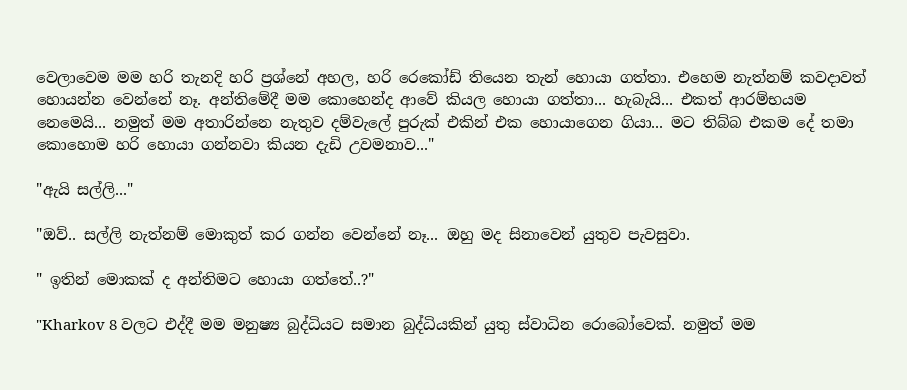වෙලාවෙම මම හරි තැනදි හරි ප්‍රශ්නේ අහල, හරි රෙකෝඩ් තියෙන තැන් හොයා ගත්තා. එහෙම නැත්නම් කවදාවත් හොයන්න වෙන්නේ නෑ. අන්තිමේදී මම කොහෙන්ද ආවේ කියල හොයා ගත්තා... හැබැයි... එකත් ආරම්භයම නෙමෙයි... නමුත් මම අතාරින්නෙ නැතුව දම්වැලේ පුරුක් එකින් එක හොයාගෙන ගියා... මට තිබ්බ එකම දේ තමා කොහොම හරි හොයා ගන්නවා කියන දැඩි උවමනාව..."

"ඇයි සල්ලි..."

"ඔව්.. සල්ලි නැත්නම් මොකුත් කර ගන්න වෙන්නේ නෑ... ඔහු මද සිනාවෙන් යුතුව පැවසුවා.

" ඉතින් මොකක් ද අන්තිමට හොයා ගත්තේ..?"

"Kharkov 8 වලට එද්දී මම මනුෂ්‍ය බුද්ධියට සමාන බුද්ධියකින් යුතු ස්වාධින රොබෝවෙක්. නමුත් මම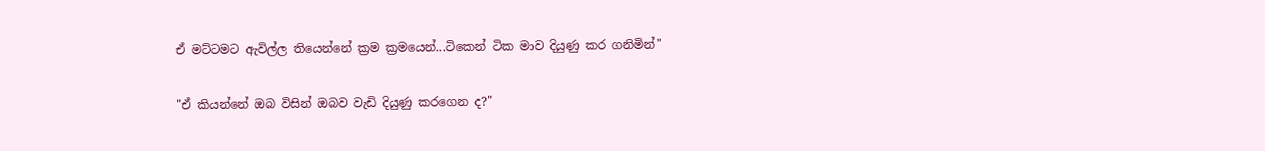ඒ මට්ටමට ඇවිල්ල තියෙන්නේ ක්‍රම ක්‍රමයෙන්...ටිකෙන් ටික මාව දියුණු කර ගනිමින්"

"ඒ කියන්නේ ඔබ විසින් ඔබව වැඩි දියුණු කරගෙන ද?"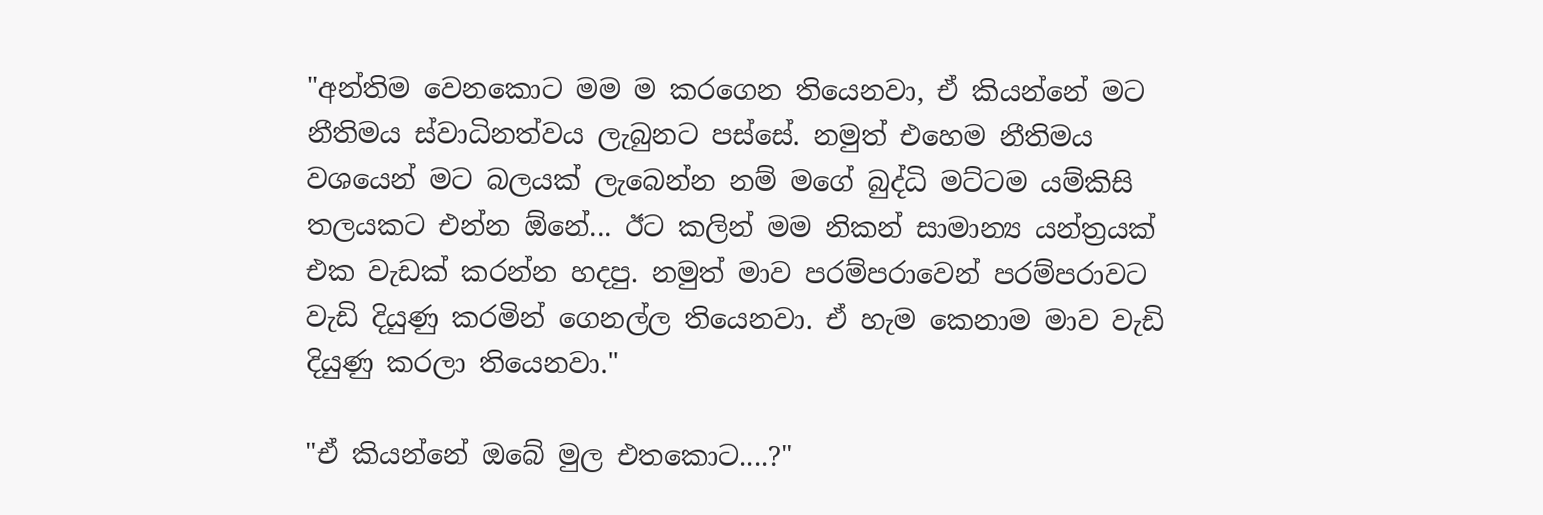"අන්තිම වෙනකොට මම ම කරගෙන තියෙනවා, ඒ කියන්නේ මට නීතිමය ස්වාධිනත්වය ලැබුනට පස්සේ. නමුත් එහෙම නීතිමය වශයෙන් මට බලයක් ලැබෙන්න නම් මගේ බුද්ධි මට්ටම යම්කිසි තලයකට එන්න ඕනේ... ඊට කලින් මම නිකන් සාමාන්‍ය යන්ත්‍රයක් එක වැඩක් කරන්න හදපු. නමුත් මාව පරම්පරාවෙන් පරම්පරාවට වැඩි දියුණු කරමින් ගෙනල්ල තියෙනවා. ඒ හැම කෙනාම මාව වැඩි දියුණු කරලා තියෙනවා."

"ඒ කියන්නේ ඔබේ මුල එතකොට....?"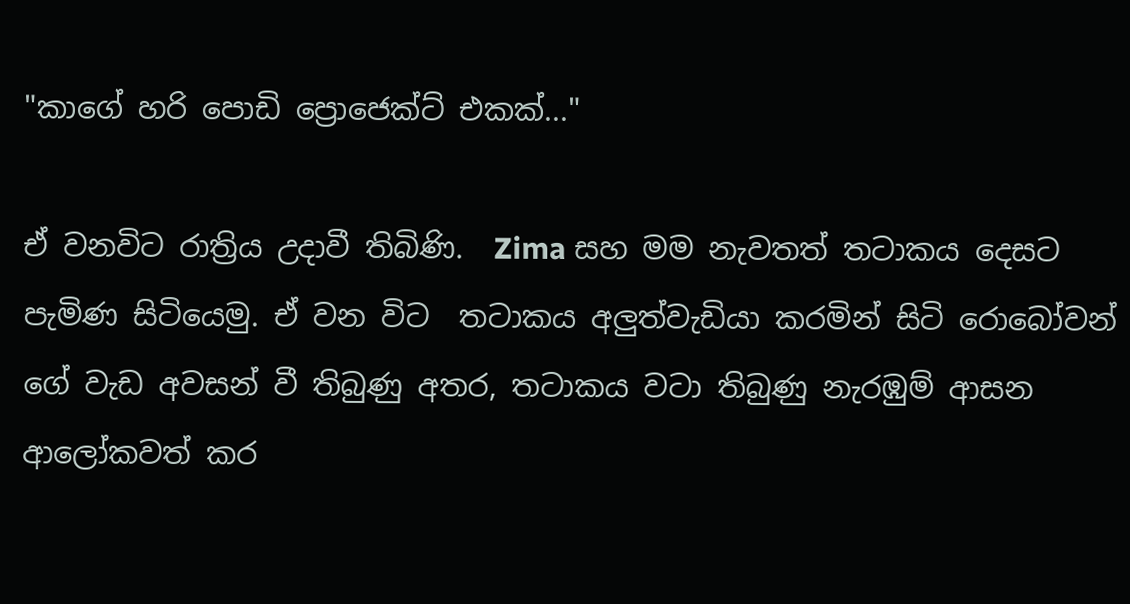"කාගේ හරි පොඩි ප්‍රොජෙක්ට් එකක්..."

ඒ වනවිට රාත්‍රිය උදාවී තිබිණි.  Zima සහ මම නැවතත් තටාකය දෙසට පැමිණ සිටියෙමු. ඒ වන විට  තටාකය අලුත්වැඩියා කරමින් සිටි රොබෝවන් ගේ වැඩ අවසන් වී තිබුණු අතර, තටාකය වටා තිබුණු නැරඹුම් ආසන ආලෝකවත් කර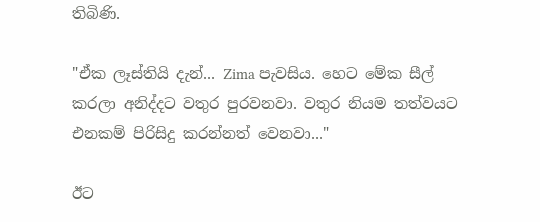තිබිණි.

"ඒක ලෑස්තියි දැන්... Zima පැවසිය. හෙට මේක සීල් කරලා අනිද්දට වතුර පුරවනවා. වතුර නියම තත්වයට එනකම් පිරිසිදු කරන්නත් වෙනවා..."

ඊට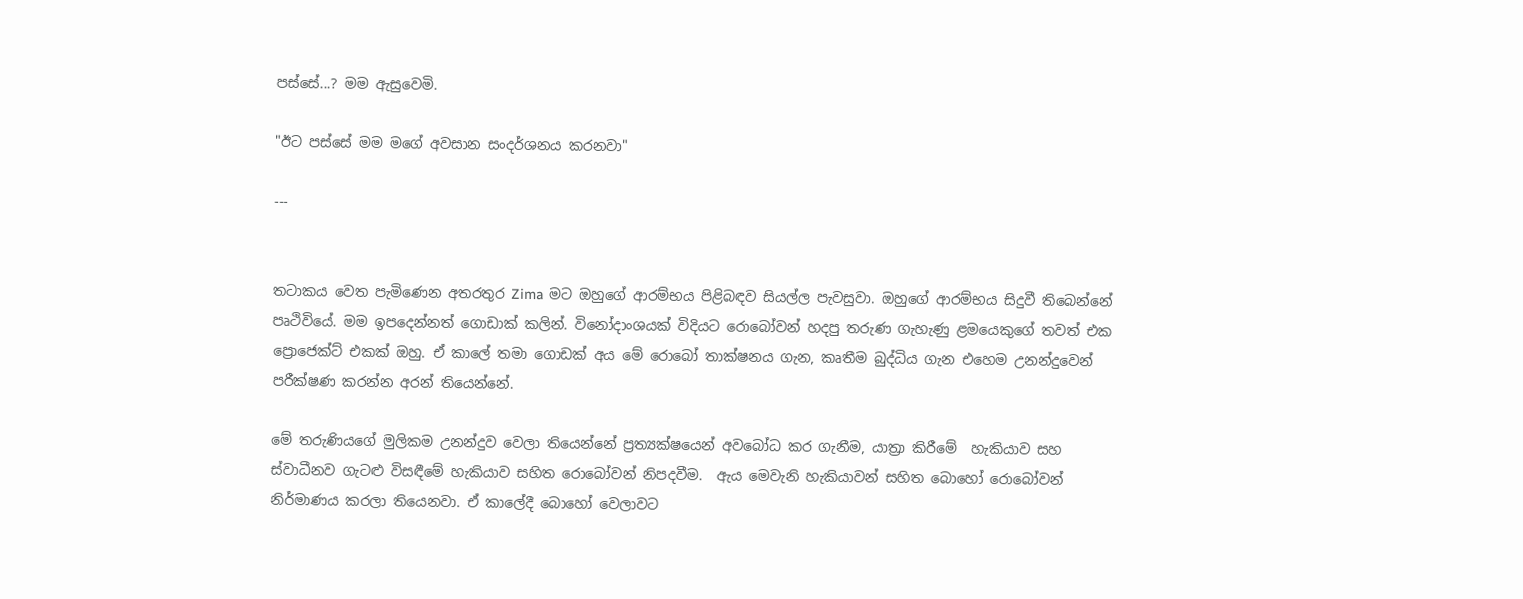පස්සේ...? මම ඇසුවෙමි.

"ඊට පස්සේ මම මගේ අවසාන සංදර්ශනය කරනවා"

---


තටාකය වෙත පැමිණෙන අතරතුර Zima මට ඔහුගේ ආරම්භය පිළිබඳව සියල්ල පැවසුවා. ඔහුගේ ආරම්භය සිදුවී තිබෙන්නේ පෘථිවියේ. මම ඉපදෙන්නත් ගොඩාක් කලින්. විනෝදාංශයක් විදියට රොබෝවන් හදපු තරුණ ගැහැණු ළමයෙකුගේ තවත් එක ප්‍රොජෙක්ට් එකක් ඔහු. ඒ කාලේ තමා ගොඩක් අය මේ රොබෝ තාක්ෂනය ගැන, කෘතීම බුද්ධිය ගැන එහෙම උනන්දුවෙන් පරීක්ෂණ කරන්න අරන් තියෙන්නේ.

මේ තරුණියගේ මුලිකම උනන්දුව වෙලා තියෙන්නේ ප්‍රත්‍යක්ෂයෙන් අවබෝධ කර ගැනීම, යාත්‍රා කිරීමේ  හැකියාව සහ ස්වාධීනව ගැටළු විසඳීමේ හැකියාව සහිත රොබෝවන් නිපදවීම.  ඇය මෙවැනි හැකියාවන් සහිත බොහෝ රොබෝවන් නිර්මාණය කරලා තියෙනවා. ඒ කාලේදී බොහෝ වෙලාවට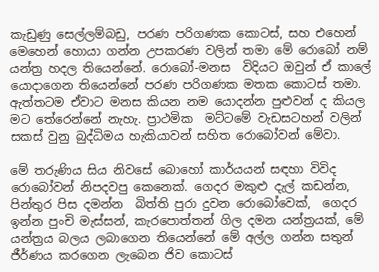කැඩුණු සෙල්ලම්බඩු, පරණ පරිගණක කොටස්, සහ එහෙන් මෙහෙන් හොයා ගන්න උපකරණ වලින් තමා මේ රොබෝ නම් යන්ත්‍ර හදල තියෙන්නේ. රොබෝ-මනස  විදියට ඔවුන් ඒ කාලේ යොදාගෙන තියෙන්නේ පරණ පරිගණක මතක කොටස් තමා. ඇත්තටම ඒවාට මනස කියන නම යොදන්න පුළුවන් ද කියල මට තේරෙන්නේ නැහැ. ප්‍රාථමික  මට්ටමේ වැඩසටහන් වලින් සකස් වුනු බුද්ධිමය හැකියාවන් සහිත රොබෝවන් මේවා.

මේ තරුණිය සිය නිවසේ බොහෝ කාර්යයන් සඳහා විවිද රොබෝවන් නිපදවපු කෙනෙක්. ගෙදර මකුළු දැල් කඩන්න, පින්තුර පිස දමන්න  බිත්ති පුරා දුවන රොබෝවෙක්,  ගෙදර ඉන්න පුංචි මැස්සන්, කැරපොත්තන් ගිල දමන යන්ත්‍රයක්, මේ යන්ත්‍රය බලය ලබාගෙන තියෙන්නේ මේ අල්ල ගන්න සතුන් ජීර්ණය කරගෙන ලැබෙන ජිව කොටස්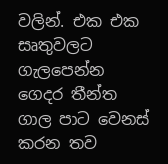වලින්. එක එක සෘතුවලට ගැලපෙන්න ගෙදර තීන්ත  ගාල පාට වෙනස් කරන තව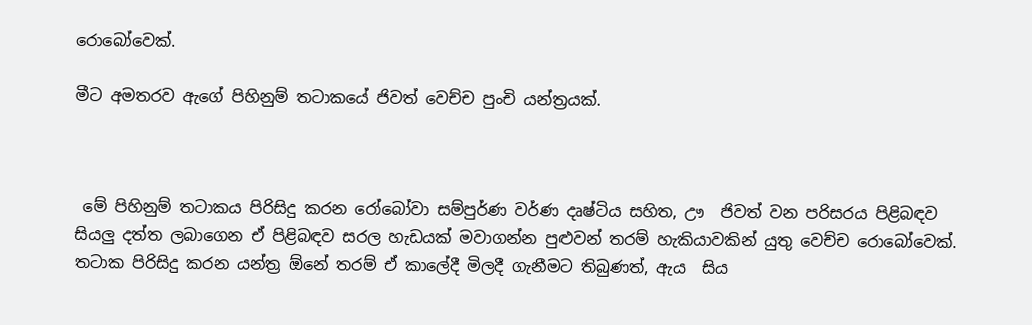රොබෝවෙක්.

මීට අමතරව ඇගේ පිහිනුම් තටාකයේ ජිවත් වෙච්ච පුංචි යන්ත්‍රයක්.



 මේ පිහිනුම් තටාකය පිරිසිදු කරන රෝබෝවා සම්පුර්ණ වර්ණ දෘෂ්ටිය සහිත, ඌ  ජිවත් වන පරිසරය පිළිබඳව සියලු දත්ත ලබාගෙන ඒ පිළිබඳව සරල හැඩයක් මවාගන්න පුළුවන් තරම් හැකියාවකින් යුතු වෙච්ච රොබෝවෙක්. තටාක පිරිසිදු කරන යන්ත්‍ර ඕනේ තරම් ඒ කාලේදී මිලදී ගැනීමට තිබුණත්, ඇය  සිය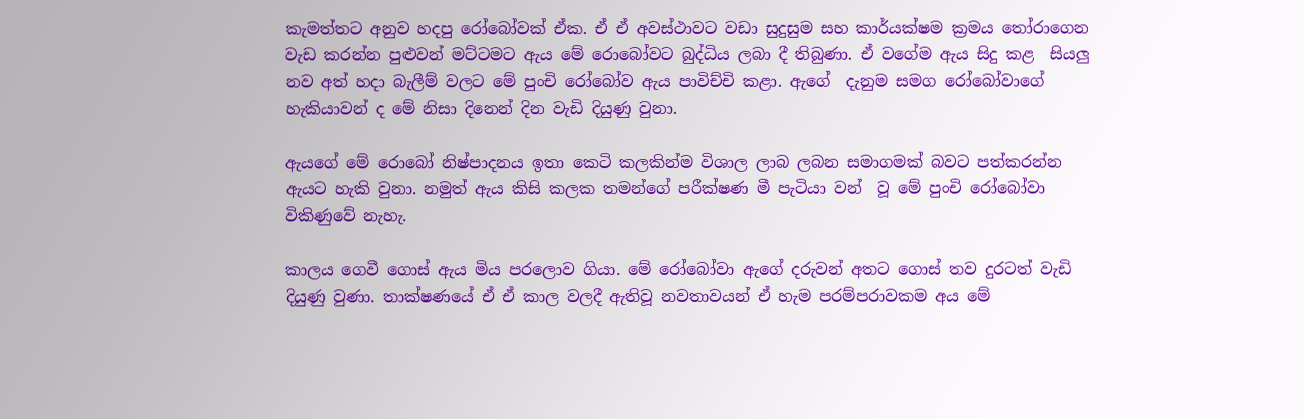කැමත්තට අනුව හදපු රෝබෝවක් ඒක. ඒ ඒ අවස්ථාවට වඩා සුදුසුම සහ කාර්යක්ෂම ක්‍රමය තෝරාගෙන වැඩ කරන්න පුළුවන් මට්ටමට ඇය මේ රොබෝවට බුද්ධිය ලබා දී තිබුණා. ඒ වගේම ඇය සිදු කළ  සියලු නව අත් හදා බැලීම් වලට මේ පුංචි රෝබෝව ඇය පාවිච්චි කළා. ඇගේ  දැනුම සමග රෝබෝවාගේ හැකියාවන් ද මේ නිසා දිනෙන් දින වැඩි දියුණු වුනා.

ඇයගේ මේ රොබෝ නිෂ්පාදනය ඉතා කෙටි කලකින්ම විශාල ලාබ ලබන සමාගමක් බවට පත්කරන්න ඇයට හැකි වුනා. නමුත් ඇය කිසි කලක තමන්ගේ පරීක්ෂණ මී පැටියා වන්  වූ මේ පුංචි රෝබෝවා විකිණුවේ නැහැ.

කාලය ගෙවී ගොස් ඇය මිය පරලොව ගියා. මේ රෝබෝවා ඇගේ දරුවන් අතට ගොස් තව දුරටත් වැඩි දියුණු වුණා. තාක්ෂණයේ ඒ ඒ කාල වලදී ඇතිවූ නවතාවයන් ඒ හැම පරම්පරාවකම අය මේ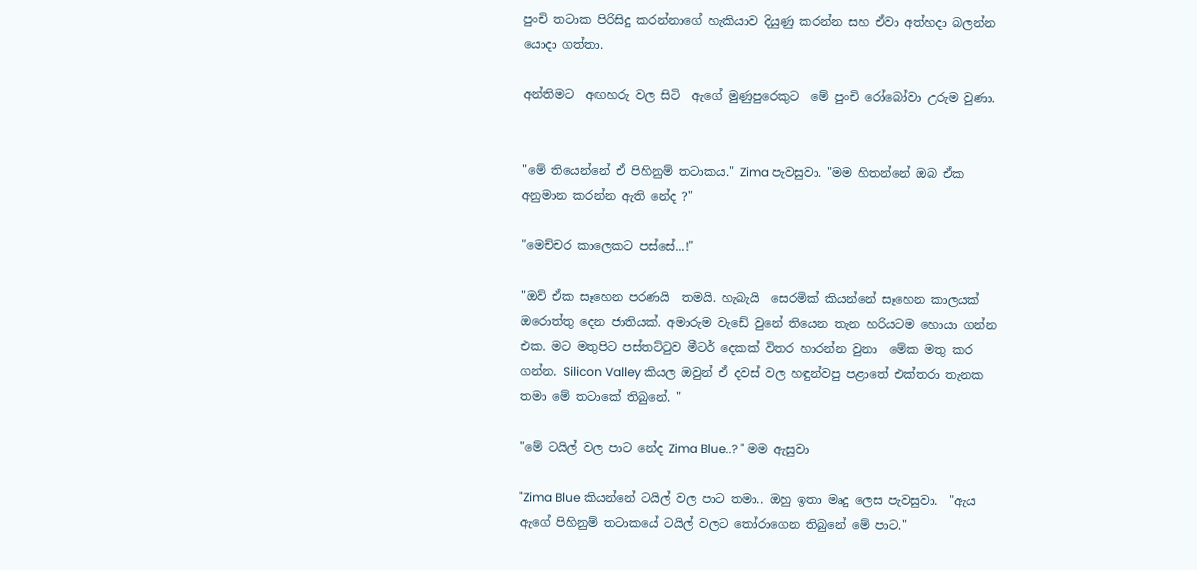පුංචි තටාක පිරිසිදු කරන්නාගේ හැකියාව දියුණු කරන්න සහ ඒවා අත්හදා බලන්න යොදා ගත්තා.

අන්තිමට  අඟහරු වල සිටි  ඇගේ මුණුපුරෙකුට  මේ පුංචි රෝබෝවා උරුම වුණා.


"මේ තියෙන්නේ ඒ පිහිනුම් තටාකය." Zima පැවසුවා. "මම හිතන්නේ ඔබ ඒක අනුමාන කරන්න ඇති නේද ?"

"මෙච්චර කාලෙකට පස්සේ...!"

"ඔව් ඒක සෑහෙන පරණයි  තමයි. හැබැයි  සෙරමික් කියන්නේ සෑහෙන කාලයක් ඔරොත්තු දෙන ජාතියක්. අමාරුම වැඩේ වුනේ තියෙන තැන හරියටම හොයා ගන්න එක. මට මතුපිට පස්තට්ටුව මීටර් දෙකක් විතර හාරන්න වුනා  මේක මතු කර ගන්න. Silicon Valley කියල ඔවුන් ඒ දවස් වල හඳුන්වපු පළාතේ එක්තරා තැනක තමා මේ තටාකේ තිබුනේ. "

"මේ ටයිල් වල පාට නේද Zima Blue..? " මම ඇසුවා

"Zima Blue කියන්නේ ටයිල් වල පාට තමා.. ඔහු ඉතා මෘදු ලෙස පැවසුවා.  "ඇය ඇගේ පිහිනුම් තටාකයේ ටයිල් වලට තෝරාගෙන තිබුනේ මේ පාට."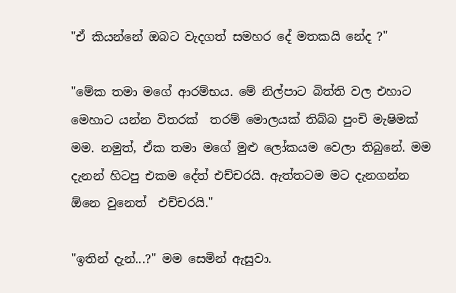"ඒ කියන්නේ ඔබට වැදගත් සමහර දේ මතකයි නේද ?"

"මේක තමා මගේ ආරම්භය. මේ නිල්පාට බිත්ති වල එහාට මෙහාට යන්න විතරක්  තරම් මොලයක් තිබ්බ පුංචි මැෂිමක් මම. නමුත්, ඒක තමා මගේ මුළු ලෝකයම වෙලා තිබුනේ. මම දැනන් හිටපු එකම දේත් එච්චරයි. ඇත්තටම මට දැනගන්න ඕනෙ වුනෙත්  එච්චරයි."

"ඉතින් දැන්...?" මම සෙමින් ඇසුවා.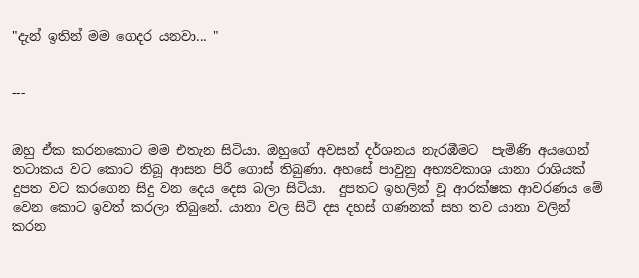"දැන් ඉතින් මම ගෙදර යනවා... "


---


ඔහු ඒක කරනකොට මම එතැන සිටියා. ඔහුගේ අවසන් දර්ශනය නැරඹීමට  පැමිණි අයගෙන්  තටාකය වට කොට තිබූ ආසන පිරී ගොස් තිබුණා. අහසේ පාවුනු අභ්‍යවකාශ යානා රාශියක් දුපත වට කරගෙන සිදු වන දෙය දෙස බලා සිටියා.  දුපතට ඉහලින් වූ ආරක්ෂක ආවරණය මේ වෙන කොට ඉවත් කරලා තිබුනේ. යානා වල සිටි දස දහස් ගණනක් සහ තව යානා වලින් කරන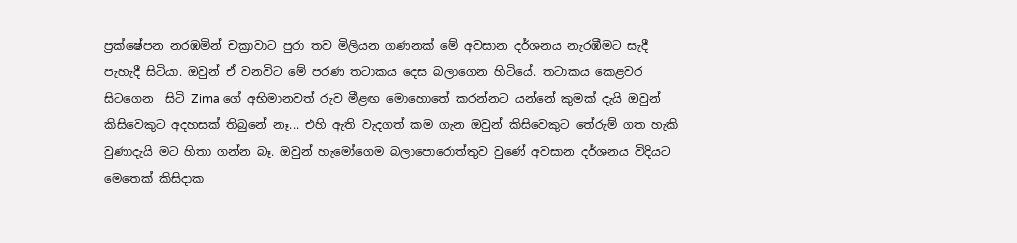ප්‍රක්ෂේපන නරඹමින් චක්‍රාවාට පුරා තව මිලියන ගණනක් මේ අවසාන දර්ශනය නැරඹීමට සැදී පැහැදී සිටියා. ඔවුන් ඒ වනවිට මේ පරණ තටාකය දෙස බලාගෙන හිටියේ. තටාකය කෙළවර සිටගෙන  සිටි Zima ගේ අභිමානවත් රුව මීළඟ මොහොතේ කරන්නට යන්නේ කුමක් දැයි ඔවුන් කිසිවෙකුට අදහසක් තිබුනේ නෑ... එහි ඇති වැදගත් කම ගැන ඔවුන් කිසිවෙකුට තේරුම් ගත හැකි වුණාදැයි මට හිතා ගන්න බෑ. ඔවුන් හැමෝගෙම බලාපොරොත්තුව වුණේ අවසාන දර්ශනය විදියට මෙතෙක් කිසිදාක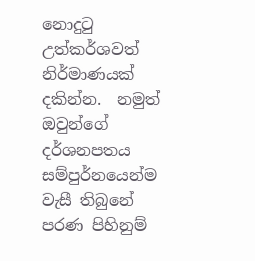නොදුටු උත්කර්ශවත් නිර්මාණයක් දකින්න.  නමුත් ඔවුන්ගේ දර්ශනපතය සම්පුර්නයෙන්ම වැසී තිබුනේ පරණ පිහිනුම්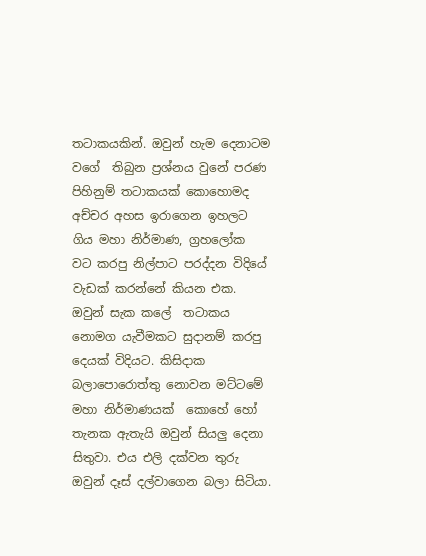තටාකයකින්. ඔවුන් හැම දෙනාටම වගේ  තිබුන ප්‍රශ්නය වුනේ පරණ පිහිනුම් තටාකයක් කොහොමද අච්චර අහස ඉරාගෙන ඉහලට ගිය මහා නිර්මාණ, ග්‍රහලෝක  වට කරපු නිල්පාට පරද්දන විදියේ වැඩක් කරන්නේ කියන එක. ඔවුන් සැක කලේ  තටාකය නොමග යැවීමකට සුදානම් කරපු දෙයක් විදියට. කිසිදාක බලාපොරොත්තු නොවන මට්ටමේ මහා නිර්මාණයක්  කොහේ හෝ තැනක ඇතැයි ඔවුන් සියලු දෙනා සිතුවා. එය එලි දක්වන තුරු ඔවුන් දෑස් දල්වාගෙන බලා සිටියා.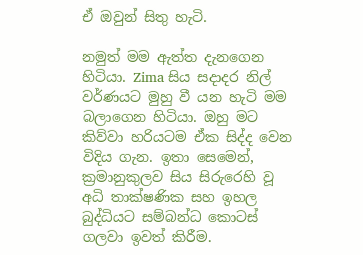ඒ ඔවුන් සිතු හැටි.

නමුත් මම ඇත්ත දැනගෙන හිටියා. Zima සිය සදාදර නිල් වර්ණයට මුහු වී යන හැටි මම බලාගෙන හිටියා. ඔහු මට කිව්වා හරියටම ඒක සිද්ද වෙන විදිය ගැන. ඉතා සෙමෙන්, ක්‍රමානුකුලව සිය සිරුරෙහි වූ අධි තාක්ෂණික සහ ඉහල බුද්ධියට සම්බන්ධ කොටස් ගලවා ඉවත් කිරීම.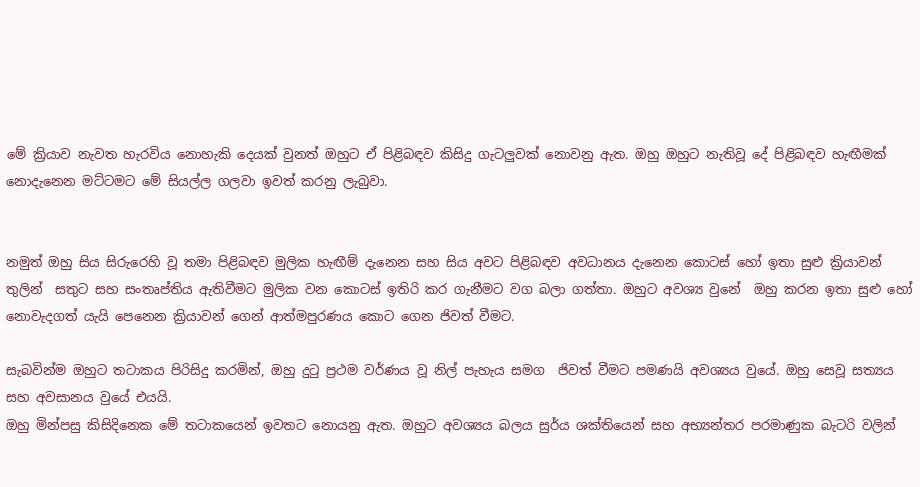මේ ක්‍රියාව නැවත හැරවිය නොහැකි දෙයක් වුනත් ඔහුට ඒ පිළිබඳව කිසිදු ගැටලුවක් නොවනු ඇත. ඔහු ඔහුට නැතිවූ දේ පිළිබඳව හැඟීමක් නොදැනෙන මට්ටමට මේ සියල්ල ගලවා ඉවත් කරනු ලැබුවා.


නමුත් ඔහු සිය සිරුරෙහි වූ තමා පිළිබඳව මුලික හැඟීම් දැනෙන සහ සිය අවට පිළිබඳව අවධානය දැනෙන කොටස් හෝ ඉතා සුළු ක්‍රියාවන් තුලින්  සතුට සහ සංතෘප්තිය ඇතිවීමට මුලික වන කොටස් ඉතිරි කර ගැනීමට වග බලා ගත්තා. ඔහුට අවශ්‍ය වුනේ  ඔහු කරන ඉතා සුළු හෝ නොවැදගත් යැයි පෙනෙන ක්‍රියාවන් ගෙන් ආත්මපුරණය කොට ගෙන ජිවත් වීමට.

සැබවින්ම ඔහුට තටාකය පිරිසිදු කරමින්, ඔහු දුටු ප්‍රථම වර්ණය වූ නිල් පැහැය සමග  ජිවත් වීමට පමණයි අවශ්‍යය වුයේ. ඔහු සෙවූ සත්‍යය සහ අවසානය වුයේ එයයි.
ඔහු මින්පසු කිසිදිනෙක මේ තටාකයෙන් ඉවතට නොයනු ඇත. ඔහුට අවශ්‍යය බලය සුර්ය ශක්තියෙන් සහ අභ්‍යන්තර පරමාණුක බැටරි වලින්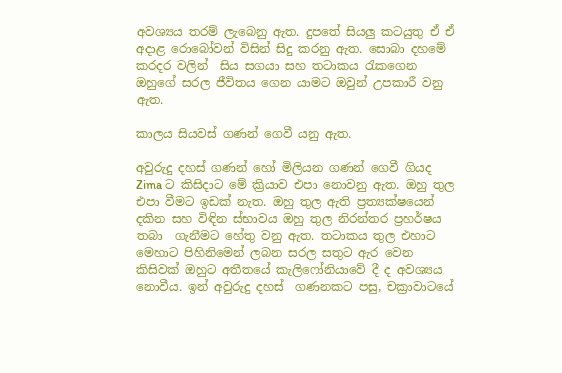අවශ්‍යය තරම් ලැබෙනු ඇත. දුපතේ සියලු කටයුතු ඒ ඒ අදාළ රොබෝවන් විසින් සිදු කරනු ඇත. සොබා දහමේ කරදර වලින්  සිය සගයා සහ තටාකය රැකගෙන ඔහුගේ සරල ජීවිතය ගෙන යාමට ඔවුන් උපකාරී වනු ඇත.

කාලය සියවස් ගණන් ගෙවී යනු ඇත.

අවුරුදු දහස් ගණන් හෝ මිලියන ගණන් ගෙවී ගියද Zima ට කිසිදාට මේ ක්‍රියාව එපා නොවනු ඇත. ඔහු තුල එපා වීමට ඉඩක් නැත. ඔහු තුල ඇති ප්‍රත්‍යක්ෂයෙන් දකින සහ විඳින ස්භාවය ඔහු තුල නිරන්තර ප්‍රහර්ෂය තබා  ගැනීමට හේතු වනු ඇත. තටාකය තුල එහාට මෙහාට පිහිනිමෙන් ලබන සරල සතුට ඇර වෙන කිසිවක් ඔහුට අතීතයේ කැලිෆෝනියාවේ දී ද අවශ්‍යය නොවීය. ඉන් අවුරුදු දහස්  ගණනකට පසු, චක්‍රාවාටයේ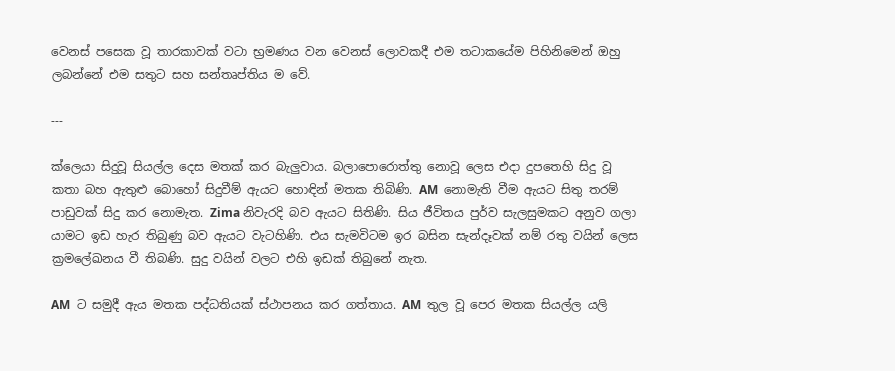වෙනස් පසෙක වූ තාරකාවක් වටා භ්‍රමණය වන වෙනස් ලොවකදී එම තටාකයේම පිහිනිමෙන් ඔහු ලබන්නේ එම සතුට සහ සන්තෘප්තිය ම වේ.

---

ක්ලෙයා සිදුවූ සියල්ල දෙස මතක් කර බැලුවාය. බලාපොරොත්තු නොවූ ලෙස එදා දුපතෙහි සිදු වූ කතා බහ ඇතුළු බොහෝ සිදුවීම් ඇයට හොඳින් මතක තිබිණි. AM  නොමැති වීම ඇයට සිතු තරම් පාඩුවක් සිදු කර නොමැත. Zima නිවැරදි බව ඇයට සිතිණි. සිය ජීවිතය පුර්ව සැලසුමකට අනුව ගලා යාමට ඉඩ හැර තිබුණු බව ඇයට වැටහිණි. එය සැමවිටම ඉර බසින සැන්දෑවක් නම් රතු වයින් ලෙස ක්‍රමලේඛනය වී තිබණි. සුදු වයින් වලට එහි ඉඩක් තිබුනේ නැත.

AM  ට සමුදී ඇය මතක පද්ධතියක් ස්ථාපනය කර ගත්තාය. AM  තුල වූ පෙර මතක සියල්ල යලි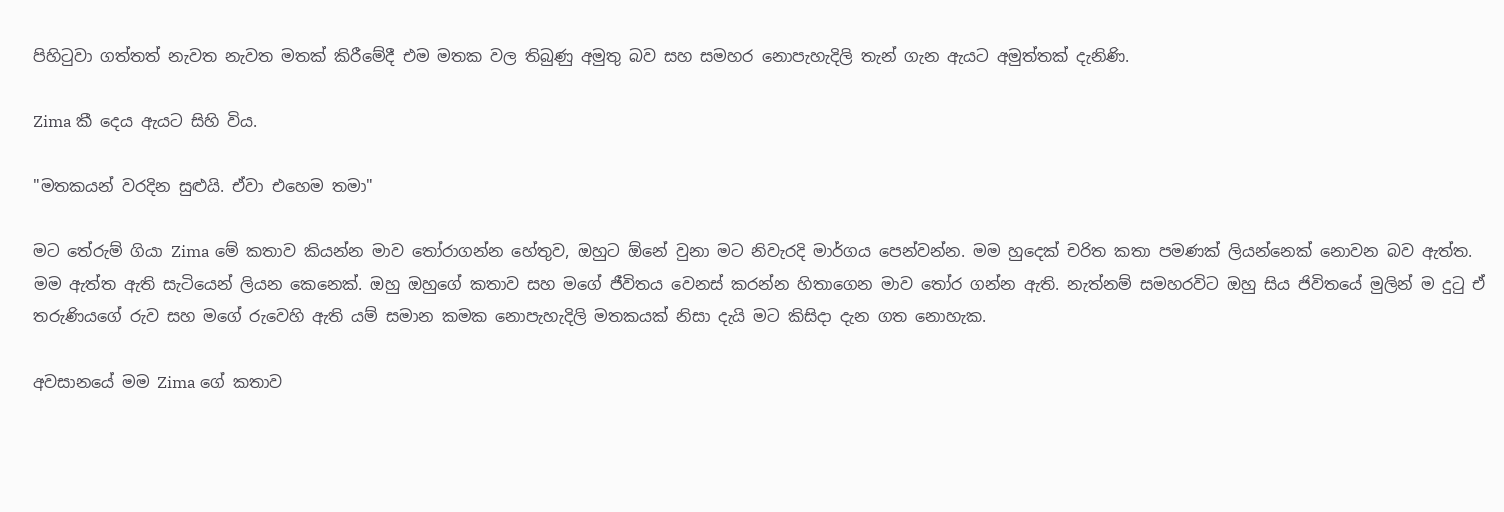පිහිටුවා ගත්තත් නැවත නැවත මතක් කිරීමේදී එම මතක වල තිබුණු අමුතු බව සහ සමහර නොපැහැදිලි තැන් ගැන ඇයට අමුත්තක් දැනිණි.

Zima කී දෙය ඇයට සිහි විය.

"මතකයන් වරදින සුළුයි. ඒවා එහෙම තමා"

මට තේරුම් ගියා Zima මේ කතාව කියන්න මාව තෝරාගන්න හේතුව, ඔහුට ඕනේ වුනා මට නිවැරදි මාර්ගය පෙන්වන්න. මම හුදෙක් චරිත කතා පමණක් ලියන්නෙක් නොවන බව ඇත්ත. මම ඇත්ත ඇති සැටියෙන් ලියන කෙනෙක්. ඔහු ඔහුගේ කතාව සහ මගේ ජීවිතය වෙනස් කරන්න හිතාගෙන මාව තෝර ගන්න ඇති. නැත්නම් සමහරවිට ඔහු සිය ජිවිතයේ මුලින් ම දුටු ඒ තරුණියගේ රුව සහ මගේ රුවෙහි ඇති යම් සමාන කමක නොපැහැදිලි මතකයක් නිසා දැයි මට කිසිදා දැන ගත නොහැක.

අවසානයේ මම Zima ගේ කතාව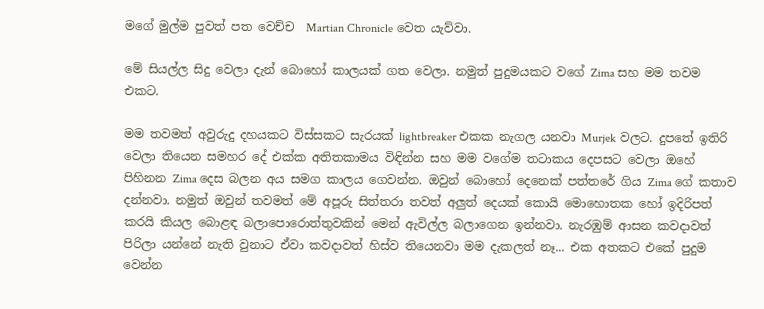මගේ මුල්ම පුවත් පත වෙච්ච  Martian Chronicle වෙත යැව්වා.

මේ සියල්ල සිදු වෙලා දැන් බොහෝ කාලයක් ගත වෙලා. නමුත් පුදුමයකට වගේ Zima සහ මම තවම එකට.

මම තවමත් අවුරුදු දහයකට විස්සකට සැරයක් lightbreaker එකක නැගල යනවා Murjek වලට. දුපතේ ඉතිරි වෙලා තියෙන සමහර දේ එක්ක අතිතකාමය විඳින්න සහ මම වගේම තටාකය දෙපසට වෙලා ඔහේ පිහිනන Zima දෙස බලන අය සමග කාලය ගෙවන්න. ඔවුන් බොහෝ දෙනෙක් පත්තරේ ගිය Zima ගේ කතාව දන්නවා. නමුත් ඔවුන් තවමත් මේ අපූරු සිත්තරා තවත් අලුත් දෙයක් කොයි මොහොතක හෝ ඉදිරිපත් කරයි කියල බොළඳ බලාපොරොත්තුවකින් මෙන් ඇවිල්ල බලාගෙන ඉන්නවා. නැරඹුම් ආසන කවදාවත් පිරිලා යන්නේ නැති වුනාට ඒවා කවදාවත් හිස්ව තියෙනවා මම දැකලත් නෑ... එක අතකට එකේ පුදුම වෙන්න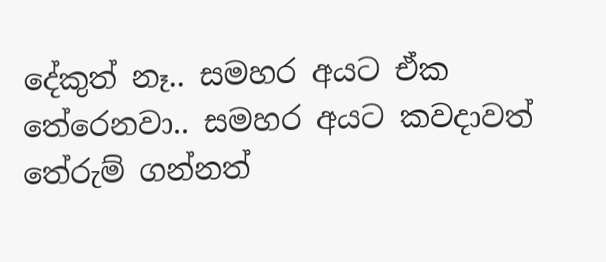දේකුත් නෑ.. සමහර අයට ඒක තේරෙනවා.. සමහර අයට කවදාවත් තේරුම් ගන්නත්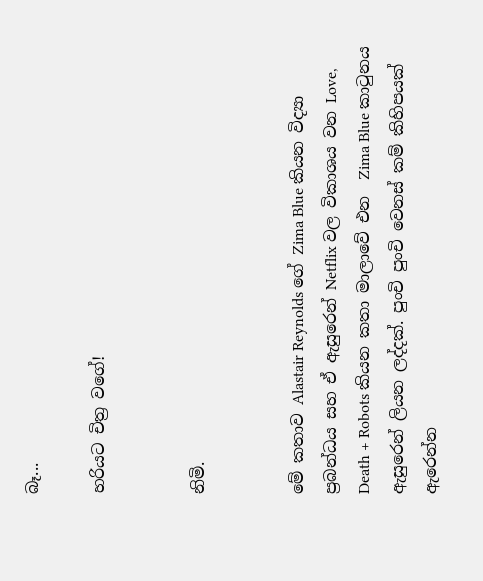බෑ...

හරියට චිත්‍ර වගේ!


නිමි.


මේ කතාව Alastair Reynolds ගේ Zima Blue කියන විද්‍යා ප්‍රබන්ධය සහ ඒ ඇසුරෙන් Netflix වල විකාශය වන Love, Death + Robots කියන කතා මාලාවේ එන  Zima Blue කාටුනය ඇසුරෙන් ලියන ලද්දක්. පුංචි පුංචි වෙනස් කම් කිහිපයක් ඇරෙන්න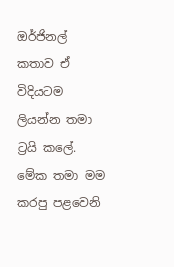ඔර්ජිනල් කතාව ඒ විදියටම ලියන්න තමා ට්‍රයි කලේ. මේක තමා මම කරපු පළවෙනි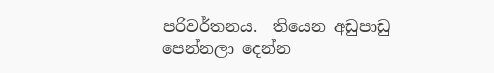පරිවර්තනය.  තියෙන අඩුපාඩු පෙන්නලා දෙන්න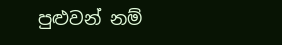පුළුවන් නම්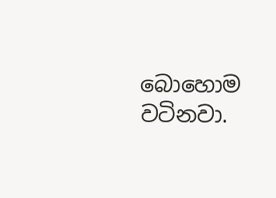බොහොම වටිනවා.